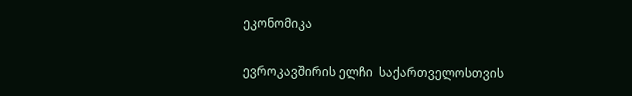ეკონომიკა

ევროკავშირის ელჩი  საქართველოსთვის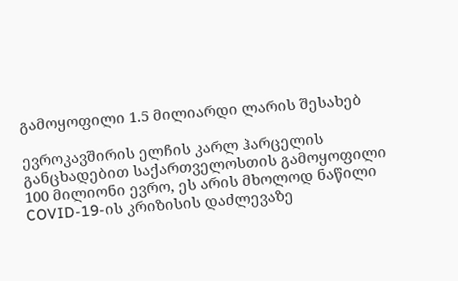გამოყოფილი 1.5 მილიარდი ლარის შესახებ

ევროკავშირის ელჩის კარლ ჰარცელის განცხადებით საქართველოსთის გამოყოფილი 100 მილიონი ევრო, ეს არის მხოლოდ ნაწილი COVID-19-ის კრიზისის დაძლევაზე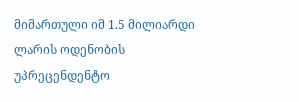მიმართული იმ 1.5 მილიარდი ლარის ოდენობის უპრეცენდენტო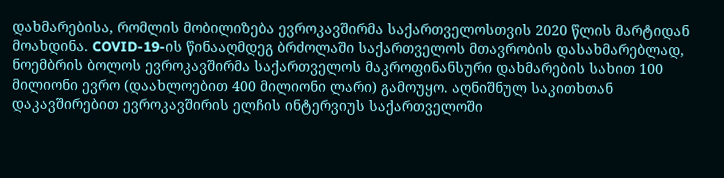დახმარებისა, რომლის მობილიზება ევროკავშირმა საქართველოსთვის 2020 წლის მარტიდან მოახდინა. COVID-19-ის წინააღმდეგ ბრძოლაში საქართველოს მთავრობის დასახმარებლად, ნოემბრის ბოლოს ევროკავშირმა საქართველოს მაკროფინანსური დახმარების სახით 100 მილიონი ევრო (დაახლოებით 400 მილიონი ლარი) გამოუყო. აღნიშნულ საკითხთან დაკავშირებით ევროკავშირის ელჩის ინტერვიუს საქართველოში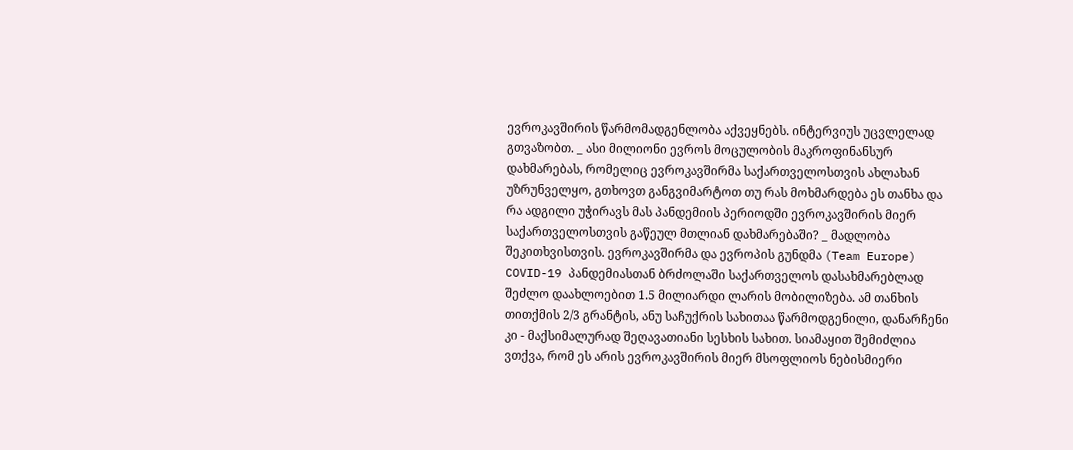ევროკავშირის წარმომადგენლობა აქვეყნებს. ინტერვიუს უცვლელად გთვაზობთ. _ ასი მილიონი ევროს მოცულობის მაკროფინანსურ დახმარებას, რომელიც ევროკავშირმა საქართველოსთვის ახლახან უზრუნველყო, გთხოვთ განგვიმარტოთ თუ რას მოხმარდება ეს თანხა და რა ადგილი უჭირავს მას პანდემიის პერიოდში ევროკავშირის მიერ საქართველოსთვის გაწეულ მთლიან დახმარებაში? _ მადლობა შეკითხვისთვის. ევროკავშირმა და ევროპის გუნდმა (Team Europe) COVID-19 პანდემიასთან ბრძოლაში საქართველოს დასახმარებლად შეძლო დაახლოებით 1.5 მილიარდი ლარის მობილიზება. ამ თანხის თითქმის 2/3 გრანტის, ანუ საჩუქრის სახითაა წარმოდგენილი, დანარჩენი კი - მაქსიმალურად შეღავათიანი სესხის სახით. სიამაყით შემიძლია ვთქვა, რომ ეს არის ევროკავშირის მიერ მსოფლიოს ნებისმიერი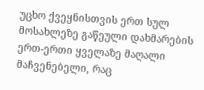უცხო ქვეყნისთვის ერთ სულ მოსახლეზე გაწეული დახმარების ერთ-ერთი ყველაზე მაღალი მაჩვენებელი, რაც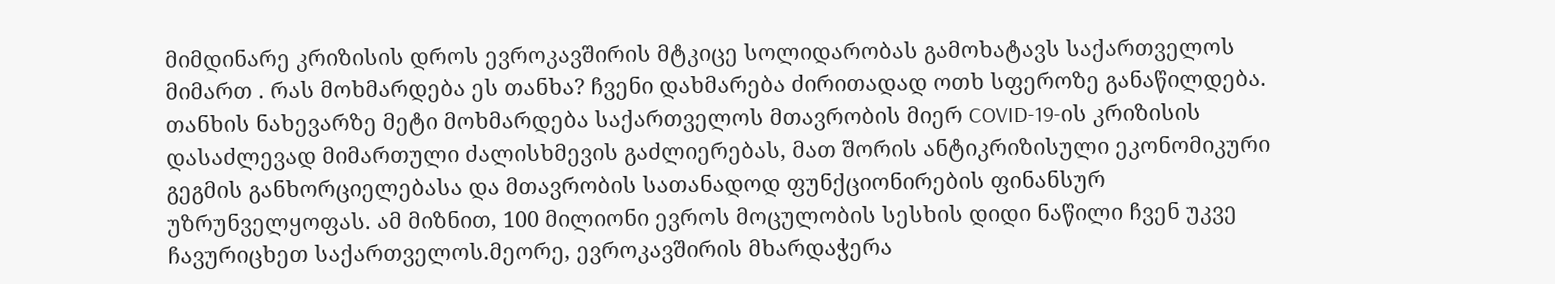მიმდინარე კრიზისის დროს ევროკავშირის მტკიცე სოლიდარობას გამოხატავს საქართველოს მიმართ . რას მოხმარდება ეს თანხა? ჩვენი დახმარება ძირითადად ოთხ სფეროზე განაწილდება. თანხის ნახევარზე მეტი მოხმარდება საქართველოს მთავრობის მიერ COVID-19-ის კრიზისის დასაძლევად მიმართული ძალისხმევის გაძლიერებას, მათ შორის ანტიკრიზისული ეკონომიკური გეგმის განხორციელებასა და მთავრობის სათანადოდ ფუნქციონირების ფინანსურ უზრუნველყოფას. ამ მიზნით, 100 მილიონი ევროს მოცულობის სესხის დიდი ნაწილი ჩვენ უკვე ჩავურიცხეთ საქართველოს.მეორე, ევროკავშირის მხარდაჭერა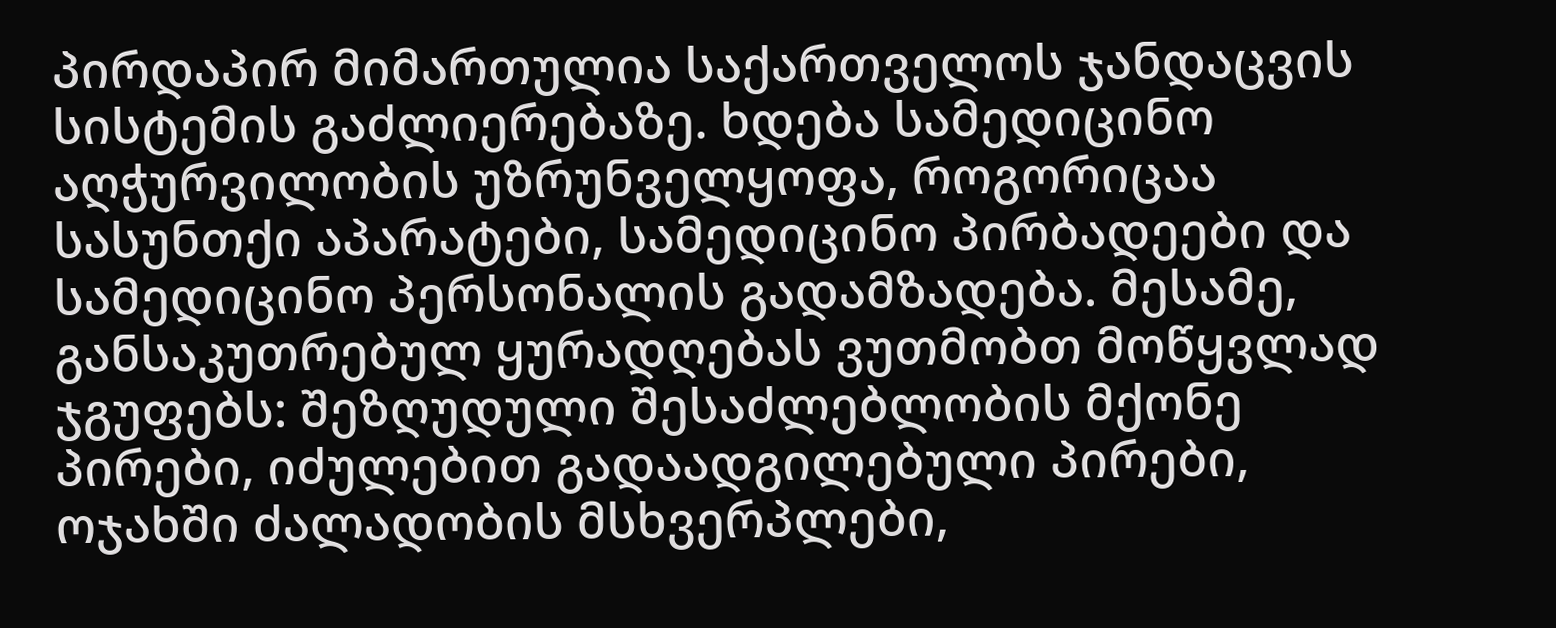პირდაპირ მიმართულია საქართველოს ჯანდაცვის სისტემის გაძლიერებაზე. ხდება სამედიცინო აღჭურვილობის უზრუნველყოფა, როგორიცაა სასუნთქი აპარატები, სამედიცინო პირბადეები და სამედიცინო პერსონალის გადამზადება. მესამე, განსაკუთრებულ ყურადღებას ვუთმობთ მოწყვლად ჯგუფებს: შეზღუდული შესაძლებლობის მქონე პირები, იძულებით გადაადგილებული პირები, ოჯახში ძალადობის მსხვერპლები,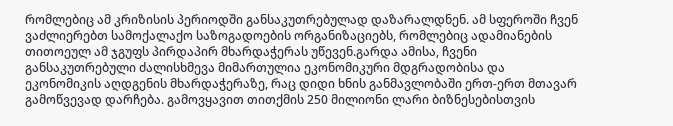რომლებიც ამ კრიზისის პერიოდში განსაკუთრებულად დაზარალდნენ. ამ სფეროში ჩვენ ვაძლიერებთ სამოქალაქო საზოგადოების ორგანიზაციებს, რომლებიც ადამიანების თითოეულ ამ ჯგუფს პირდაპირ მხარდაჭერას უწევენ.გარდა ამისა, ჩვენი განსაკუთრებული ძალისხმევა მიმართულია ეკონომიკური მდგრადობისა და ეკონომიკის აღდგენის მხარდაჭერაზე, რაც დიდი ხნის განმავლობაში ერთ-ერთ მთავარ გამოწვევად დარჩება. გამოვყავით თითქმის 250 მილიონი ლარი ბიზნესებისთვის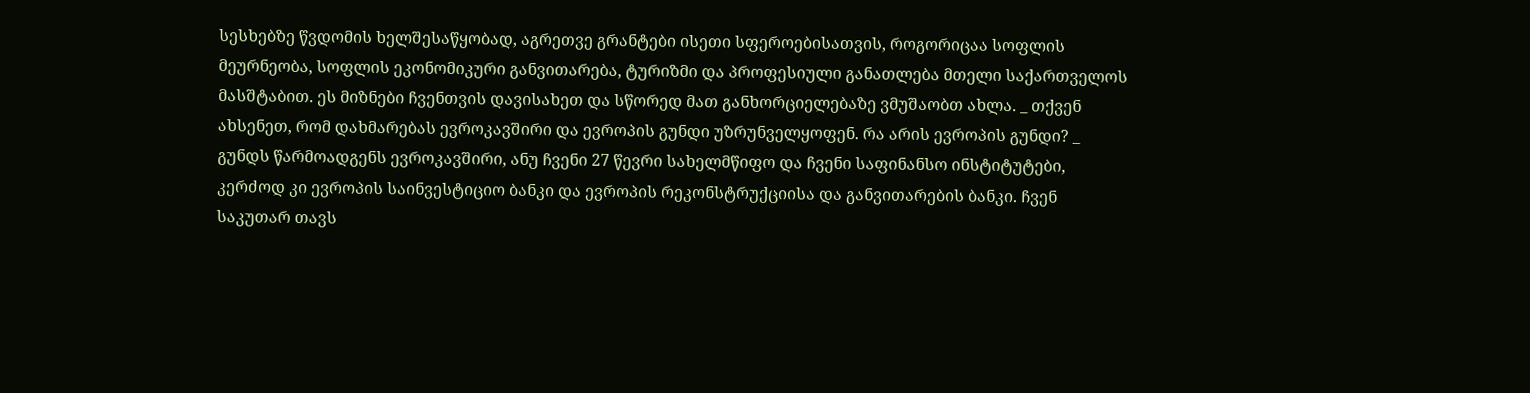სესხებზე წვდომის ხელშესაწყობად, აგრეთვე გრანტები ისეთი სფეროებისათვის, როგორიცაა სოფლის მეურნეობა, სოფლის ეკონომიკური განვითარება, ტურიზმი და პროფესიული განათლება მთელი საქართველოს მასშტაბით. ეს მიზნები ჩვენთვის დავისახეთ და სწორედ მათ განხორციელებაზე ვმუშაობთ ახლა. _ თქვენ ახსენეთ, რომ დახმარებას ევროკავშირი და ევროპის გუნდი უზრუნველყოფენ. რა არის ევროპის გუნდი? _ გუნდს წარმოადგენს ევროკავშირი, ანუ ჩვენი 27 წევრი სახელმწიფო და ჩვენი საფინანსო ინსტიტუტები, კერძოდ კი ევროპის საინვესტიციო ბანკი და ევროპის რეკონსტრუქციისა და განვითარების ბანკი. ჩვენ საკუთარ თავს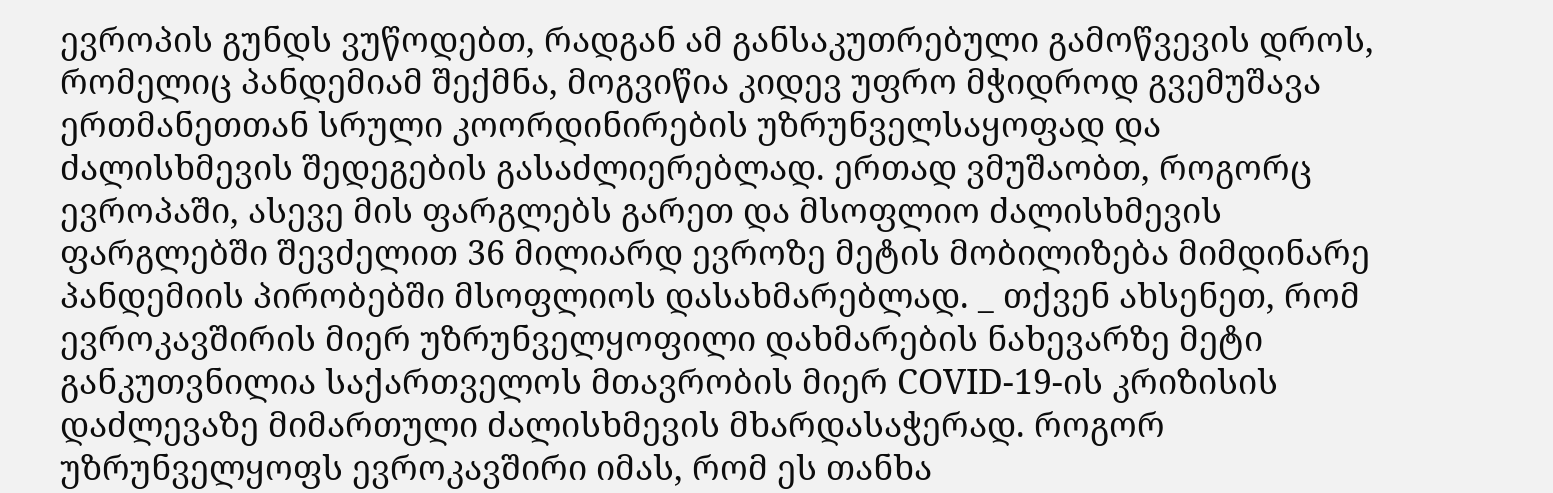ევროპის გუნდს ვუწოდებთ, რადგან ამ განსაკუთრებული გამოწვევის დროს, რომელიც პანდემიამ შექმნა, მოგვიწია კიდევ უფრო მჭიდროდ გვემუშავა ერთმანეთთან სრული კოორდინირების უზრუნველსაყოფად და ძალისხმევის შედეგების გასაძლიერებლად. ერთად ვმუშაობთ, როგორც ევროპაში, ასევე მის ფარგლებს გარეთ და მსოფლიო ძალისხმევის ფარგლებში შევძელით 36 მილიარდ ევროზე მეტის მობილიზება მიმდინარე პანდემიის პირობებში მსოფლიოს დასახმარებლად. _ თქვენ ახსენეთ, რომ ევროკავშირის მიერ უზრუნველყოფილი დახმარების ნახევარზე მეტი განკუთვნილია საქართველოს მთავრობის მიერ COVID-19-ის კრიზისის დაძლევაზე მიმართული ძალისხმევის მხარდასაჭერად. როგორ უზრუნველყოფს ევროკავშირი იმას, რომ ეს თანხა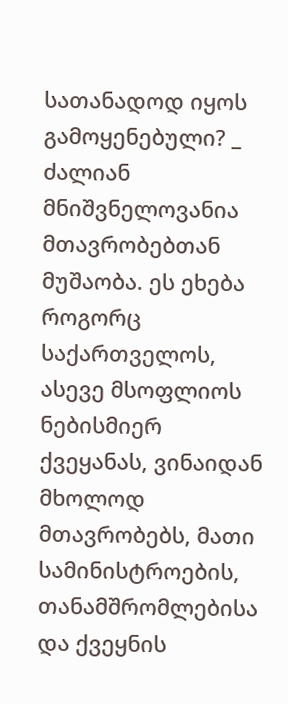სათანადოდ იყოს გამოყენებული? _ ძალიან მნიშვნელოვანია მთავრობებთან მუშაობა. ეს ეხება როგორც საქართველოს, ასევე მსოფლიოს ნებისმიერ ქვეყანას, ვინაიდან მხოლოდ მთავრობებს, მათი სამინისტროების, თანამშრომლებისა და ქვეყნის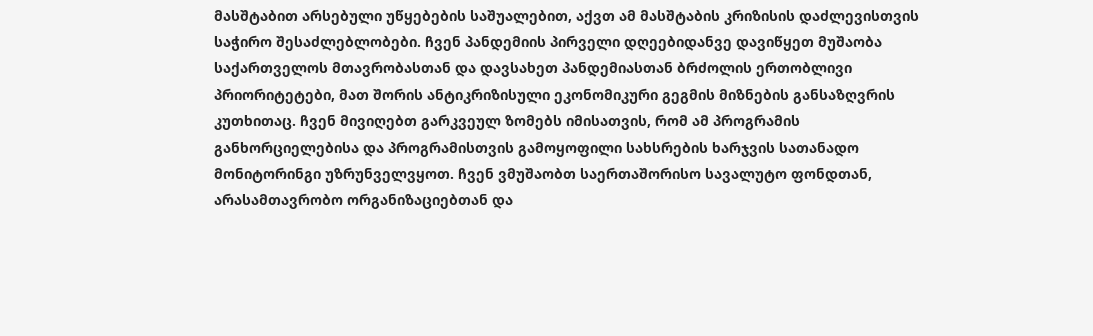მასშტაბით არსებული უწყებების საშუალებით, აქვთ ამ მასშტაბის კრიზისის დაძლევისთვის საჭირო შესაძლებლობები. ჩვენ პანდემიის პირველი დღეებიდანვე დავიწყეთ მუშაობა საქართველოს მთავრობასთან და დავსახეთ პანდემიასთან ბრძოლის ერთობლივი პრიორიტეტები, მათ შორის ანტიკრიზისული ეკონომიკური გეგმის მიზნების განსაზღვრის კუთხითაც. ჩვენ მივიღებთ გარკვეულ ზომებს იმისათვის, რომ ამ პროგრამის განხორციელებისა და პროგრამისთვის გამოყოფილი სახსრების ხარჯვის სათანადო მონიტორინგი უზრუნველვყოთ. ჩვენ ვმუშაობთ საერთაშორისო სავალუტო ფონდთან, არასამთავრობო ორგანიზაციებთან და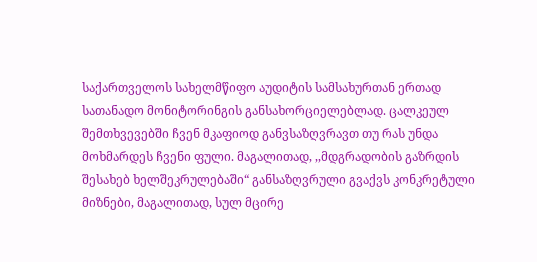საქართველოს სახელმწიფო აუდიტის სამსახურთან ერთად სათანადო მონიტორინგის განსახორციელებლად. ცალკეულ შემთხვევებში ჩვენ მკაფიოდ განვსაზღვრავთ თუ რას უნდა მოხმარდეს ჩვენი ფული. მაგალითად, ,,მდგრადობის გაზრდის შესახებ ხელშეკრულებაში“ განსაზღვრული გვაქვს კონკრეტული მიზნები, მაგალითად, სულ მცირე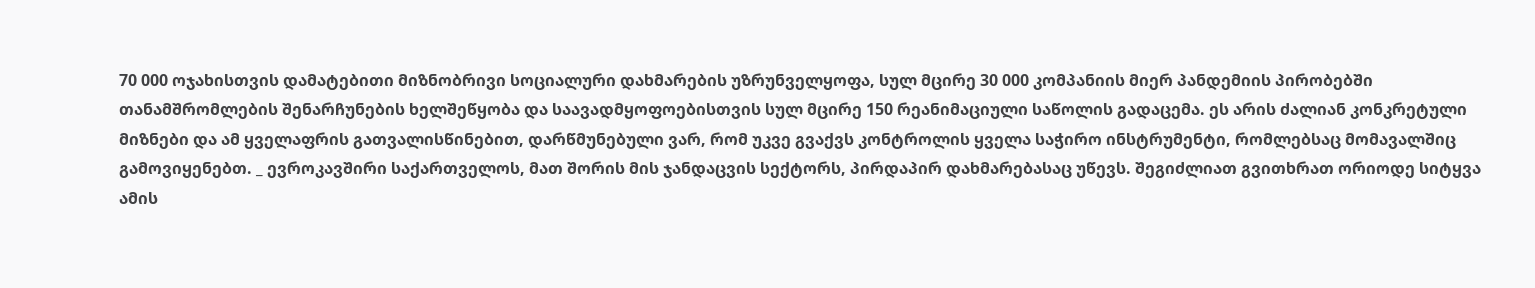70 000 ოჯახისთვის დამატებითი მიზნობრივი სოციალური დახმარების უზრუნველყოფა, სულ მცირე 30 000 კომპანიის მიერ პანდემიის პირობებში თანამშრომლების შენარჩუნების ხელშეწყობა და საავადმყოფოებისთვის სულ მცირე 150 რეანიმაციული საწოლის გადაცემა. ეს არის ძალიან კონკრეტული მიზნები და ამ ყველაფრის გათვალისწინებით, დარწმუნებული ვარ, რომ უკვე გვაქვს კონტროლის ყველა საჭირო ინსტრუმენტი, რომლებსაც მომავალშიც გამოვიყენებთ. _ ევროკავშირი საქართველოს, მათ შორის მის ჯანდაცვის სექტორს, პირდაპირ დახმარებასაც უწევს. შეგიძლიათ გვითხრათ ორიოდე სიტყვა ამის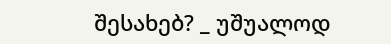შესახებ? _ უშუალოდ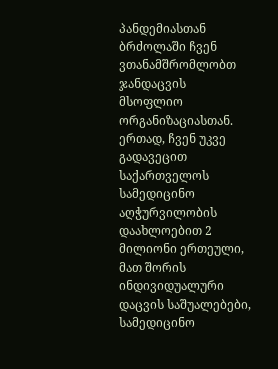პანდემიასთან ბრძოლაში ჩვენ ვთანამშრომლობთ ჯანდაცვის მსოფლიო ორგანიზაციასთან. ერთად, ჩვენ უკვე გადავეცით საქართველოს სამედიცინო აღჭურვილობის დაახლოებით 2 მილიონი ერთეული, მათ შორის ინდივიდუალური დაცვის საშუალებები, სამედიცინო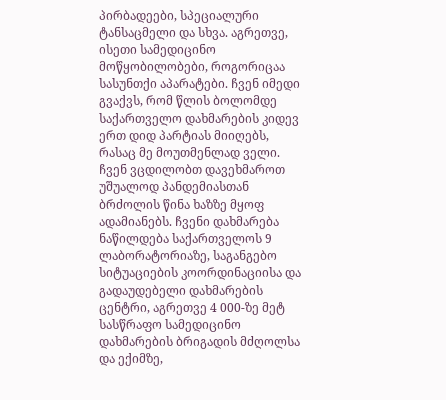პირბადეები, სპეციალური ტანსაცმელი და სხვა. აგრეთვე, ისეთი სამედიცინო მოწყობილობები, როგორიცაა სასუნთქი აპარატები. ჩვენ იმედი გვაქვს, რომ წლის ბოლომდე საქართველო დახმარების კიდევ ერთ დიდ პარტიას მიიღებს, რასაც მე მოუთმენლად ველი. ჩვენ ვცდილობთ დავეხმაროთ უშუალოდ პანდემიასთან ბრძოლის წინა ხაზზე მყოფ ადამიანებს. ჩვენი დახმარება ნაწილდება საქართველოს 9 ლაბორატორიაზე, საგანგებო სიტუაციების კოორდინაციისა და გადაუდებელი დახმარების ცენტრი, აგრეთვე 4 000-ზე მეტ სასწრაფო სამედიცინო დახმარების ბრიგადის მძღოლსა და ექიმზე,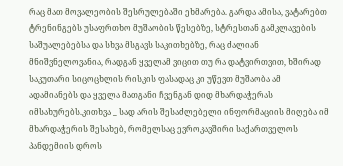რაც მათ მოვალეობის შესრულებაში ეხმარება. გარდა ამისა, ვატარებთ ტრენინგებს უსაფრთხო მუშაობის წესებზე, სტრესთან გამკლავების საშუალებებსა და სხვა მსგავს საკითხებზე, რაც ძალიან მნიშვნელოვანია, რადგან ყველამ ვიცით თუ რა დატვირთვით, ხშირად საკუთარი სიცოცხლის რისკის ფასადაც კი უწევთ მუშაობა ამ ადამიანებს და ყველა მათგანი ჩვენგან დიდ მხარდაჭერას იმსახურებს.კითხვა _ სად არის შესაძლებელი ინფორმაციის მიღება იმ მხარდაჭერის შესახებ, რომელსაც ევროკავშირი საქართველოს პანდემიის დროს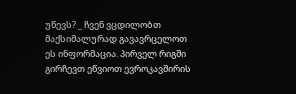უწევს? _ ჩვენ ვცდილობთ მაქსიმალურად გავავრცელოთ ეს ინფორმაცია. პირველ რიგში გირჩევთ ეწვიოთ ევროკავშირის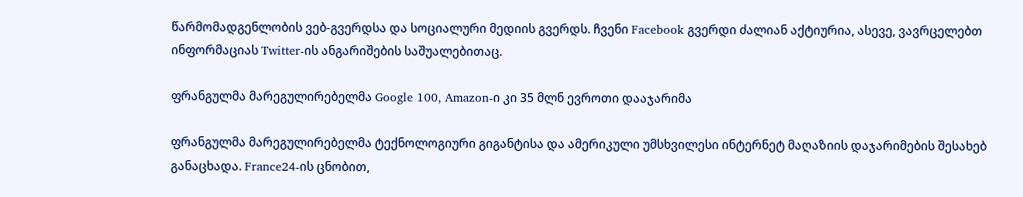წარმომადგენლობის ვებ-გვერდსა და სოციალური მედიის გვერდს. ჩვენი Facebook გვერდი ძალიან აქტიურია, ასევე, ვავრცელებთ ინფორმაციას Twitter-ის ანგარიშების საშუალებითაც.

ფრანგულმა მარეგულირებელმა Google 100, Amazon-ი კი 35 მლნ ევროთი დააჯარიმა

ფრანგულმა მარეგულირებელმა ტექნოლოგიური გიგანტისა და ამერიკული უმსხვილესი ინტერნეტ მაღაზიის დაჯარიმების შესახებ განაცხადა. France24-ის ცნობით,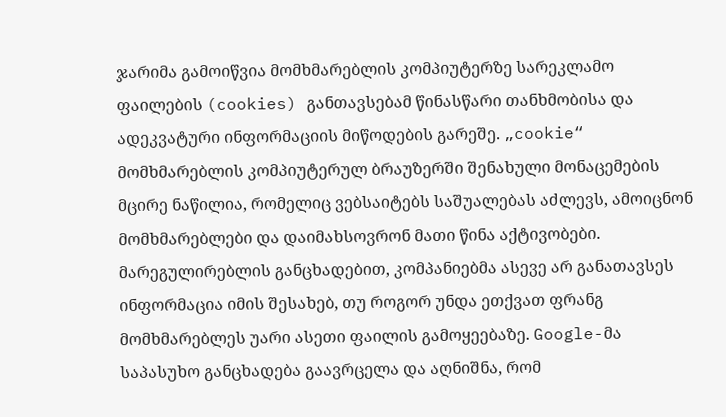ჯარიმა გამოიწვია მომხმარებლის კომპიუტერზე სარეკლამო ფაილების (cookies) განთავსებამ წინასწარი თანხმობისა და ადეკვატური ინფორმაციის მიწოდების გარეშე. „cookie“ მომხმარებლის კომპიუტერულ ბრაუზერში შენახული მონაცემების მცირე ნაწილია, რომელიც ვებსაიტებს საშუალებას აძლევს, ამოიცნონ მომხმარებლები და დაიმახსოვრონ მათი წინა აქტივობები. მარეგულირებლის განცხადებით, კომპანიებმა ასევე არ განათავსეს ინფორმაცია იმის შესახებ, თუ როგორ უნდა ეთქვათ ფრანგ მომხმარებლეს უარი ასეთი ფაილის გამოყეებაზე. Google-მა საპასუხო განცხადება გაავრცელა და აღნიშნა, რომ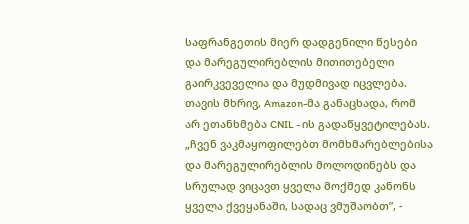საფრანგეთის მიერ დადგენილი წესები და მარეგულირებლის მითითებელი გაირკვეველია და მუდმივად იცვლება. თავის მხრივ, Amazon-მა განაცხადა, რომ არ ეთანხმება CNIL - ის გადაწყვეტილებას. „ჩვენ ვაკმაყოფილებთ მომხმარებლებისა და მარეგულირებლის მოლოდინებს და სრულად ვიცავთ ყველა მოქმედ კანონს ყველა ქვეყანაში, სადაც ვმუშაობთ”, -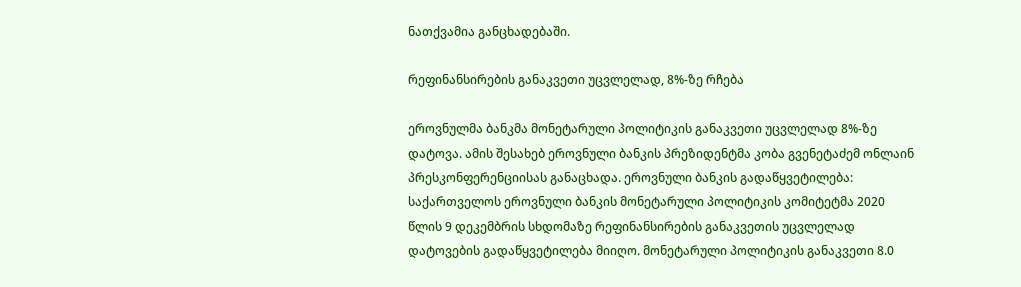ნათქვამია განცხადებაში.

რეფინანსირების განაკვეთი უცვლელად, 8%-ზე რჩება

ეროვნულმა ბანკმა მონეტარული პოლიტიკის განაკვეთი უცვლელად 8%-ზე დატოვა. ამის შესახებ ეროვნული ბანკის პრეზიდენტმა კობა გვენეტაძემ ონლაინ პრესკონფერენციისას განაცხადა. ეროვნული ბანკის გადაწყვეტილება: საქართველოს ეროვნული ბანკის მონეტარული პოლიტიკის კომიტეტმა 2020 წლის 9 დეკემბრის სხდომაზე რეფინანსირების განაკვეთის უცვლელად დატოვების გადაწყვეტილება მიიღო. მონეტარული პოლიტიკის განაკვეთი 8.0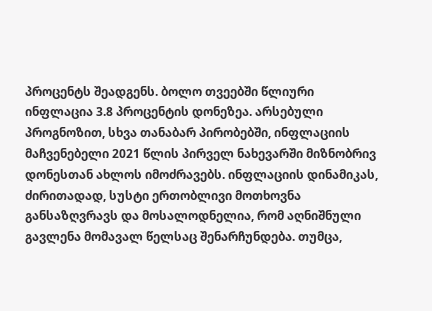პროცენტს შეადგენს. ბოლო თვეებში წლიური ინფლაცია 3.8 პროცენტის დონეზეა. არსებული პროგნოზით, სხვა თანაბარ პირობებში, ინფლაციის მაჩვენებელი 2021 წლის პირველ ნახევარში მიზნობრივ დონესთან ახლოს იმოძრავებს. ინფლაციის დინამიკას, ძირითადად, სუსტი ერთობლივი მოთხოვნა განსაზღვრავს და მოსალოდნელია, რომ აღნიშნული გავლენა მომავალ წელსაც შენარჩუნდება. თუმცა,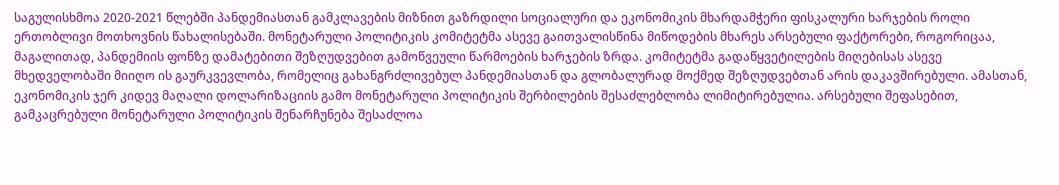საგულისხმოა 2020-2021 წლებში პანდემიასთან გამკლავების მიზნით გაზრდილი სოციალური და ეკონომიკის მხარდამჭერი ფისკალური ხარჯების როლი ერთობლივი მოთხოვნის წახალისებაში. მონეტარული პოლიტიკის კომიტეტმა ასევე გაითვალისწინა მიწოდების მხარეს არსებული ფაქტორები, როგორიცაა, მაგალითად, პანდემიის ფონზე დამატებითი შეზღუდვებით გამოწვეული წარმოების ხარჯების ზრდა. კომიტეტმა გადაწყვეტილების მიღებისას ასევე მხედველობაში მიიღო ის გაურკვევლობა, რომელიც გახანგრძლივებულ პანდემიასთან და გლობალურად მოქმედ შეზღუდვებთან არის დაკავშირებული. ამასთან, ეკონომიკის ჯერ კიდევ მაღალი დოლარიზაციის გამო მონეტარული პოლიტიკის შერბილების შესაძლებლობა ლიმიტირებულია. არსებული შეფასებით, გამკაცრებული მონეტარული პოლიტიკის შენარჩუნება შესაძლოა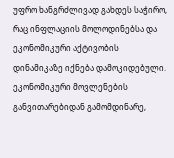უფრო ხანგრძლივად გახდეს საჭირო, რაც ინფლაციის მოლოდინებსა და ეკონომიკური აქტივობის დინამიკაზე იქნება დამოკიდებული. ეკონომიკური მოვლენების განვითარებიდან გამომდინარე,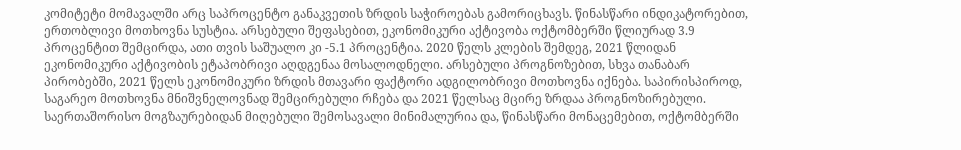კომიტეტი მომავალში არც საპროცენტო განაკვეთის ზრდის საჭიროებას გამორიცხავს. წინასწარი ინდიკატორებით, ერთობლივი მოთხოვნა სუსტია. არსებული შეფასებით, ეკონომიკური აქტივობა ოქტომბერში წლიურად 3.9 პროცენტით შემცირდა, ათი თვის საშუალო კი -5.1 პროცენტია. 2020 წელს კლების შემდეგ, 2021 წლიდან ეკონომიკური აქტივობის ეტაპობრივი აღდგენაა მოსალოდნელი. არსებული პროგნოზებით, სხვა თანაბარ პირობებში, 2021 წელს ეკონომიკური ზრდის მთავარი ფაქტორი ადგილობრივი მოთხოვნა იქნება. საპირისპიროდ, საგარეო მოთხოვნა მნიშვნელოვნად შემცირებული რჩება და 2021 წელსაც მცირე ზრდაა პროგნოზირებული. საერთაშორისო მოგზაურებიდან მიღებული შემოსავალი მინიმალურია და, წინასწარი მონაცემებით, ოქტომბერში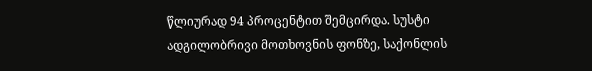წლიურად 94 პროცენტით შემცირდა. სუსტი ადგილობრივი მოთხოვნის ფონზე, საქონლის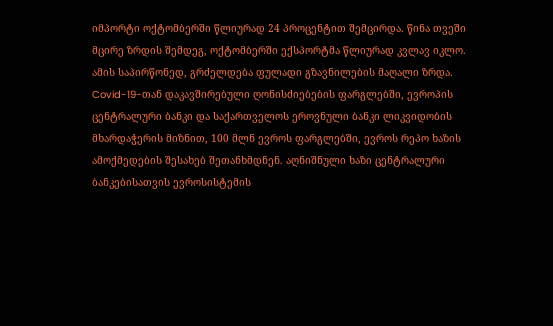იმპორტი ოქტომბერში წლიურად 24 პროცენტით შემცირდა. წინა თვეში მცირე ზრდის შემდეგ, ოქტომბერში ექსპორტმა წლიურად კვლავ იკლო. ამის საპირწონედ, გრძელდება ფულადი გზავნილების მაღალი ზრდა. Covid-19-თან დაკავშირებული ღონისძიებების ფარგლებში, ევროპის ცენტრალური ბანკი და საქართველოს ეროვნული ბანკი ლიკვიდობის მხარდაჭერის მიზნით, 100 მლნ ევროს ფარგლებში, ევროს რეპო ხაზის ამოქმედების შესახებ შეთანხმდნენ. აღნიშნული ხაზი ცენტრალური ბანკებისათვის ევროსისტემის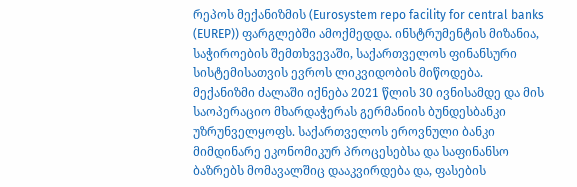რეპოს მექანიზმის (Eurosystem repo facility for central banks (EUREP)) ფარგლებში ამოქმედდა. ინსტრუმენტის მიზანია, საჭიროების შემთხვევაში, საქართველოს ფინანსური სისტემისათვის ევროს ლიკვიდობის მიწოდება. მექანიზმი ძალაში იქნება 2021 წლის 30 ივნისამდე და მის საოპერაციო მხარდაჭერას გერმანიის ბუნდესბანკი უზრუნველყოფს. საქართველოს ეროვნული ბანკი მიმდინარე ეკონომიკურ პროცესებსა და საფინანსო ბაზრებს მომავალშიც დააკვირდება და, ფასების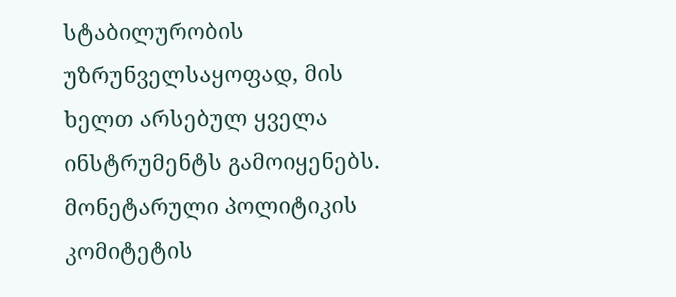სტაბილურობის უზრუნველსაყოფად, მის ხელთ არსებულ ყველა ინსტრუმენტს გამოიყენებს. მონეტარული პოლიტიკის კომიტეტის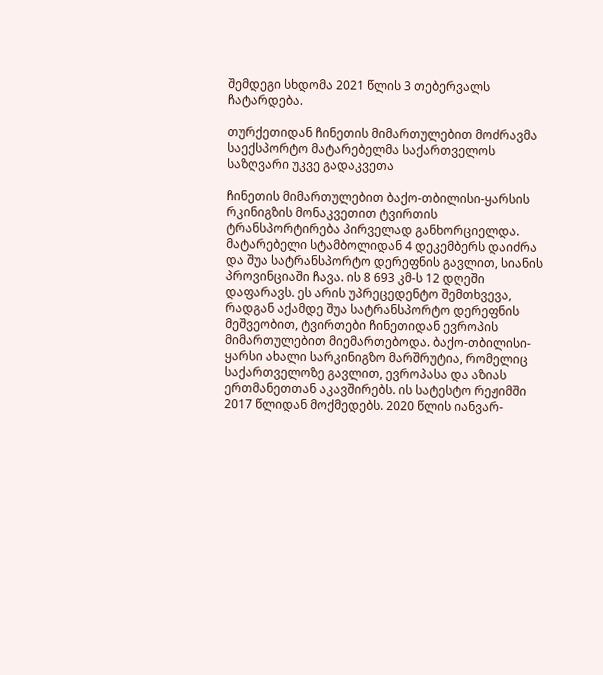შემდეგი სხდომა 2021 წლის 3 თებერვალს ჩატარდება.

თურქეთიდან ჩინეთის მიმართულებით მოძრავმა საექსპორტო მატარებელმა საქართველოს საზღვარი უკვე გადაკვეთა

ჩინეთის მიმართულებით ბაქო-თბილისი-ყარსის რკინიგზის მონაკვეთით ტვირთის ტრანსპორტირება პირველად განხორციელდა. მატარებელი სტამბოლიდან 4 დეკემბერს დაიძრა და შუა სატრანსპორტო დერეფნის გავლით, სიანის პროვინციაში ჩავა. ის 8 693 კმ-ს 12 დღეში დაფარავს. ეს არის უპრეცედენტო შემთხვევა, რადგან აქამდე შუა სატრანსპორტო დერეფნის მეშვეობით, ტვირთები ჩინეთიდან ევროპის მიმართულებით მიემართებოდა. ბაქო-თბილისი-ყარსი ახალი სარკინიგზო მარშრუტია, რომელიც საქართველოზე გავლით, ევროპასა და აზიას ერთმანეთთან აკავშირებს. ის სატესტო რეჟიმში 2017 წლიდან მოქმედებს. 2020 წლის იანვარ-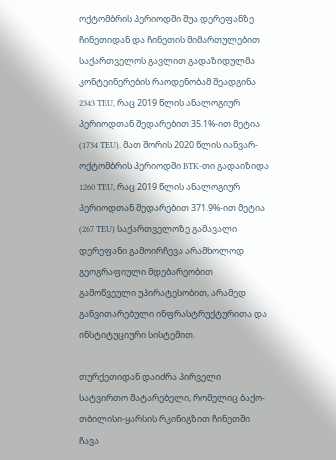ოქტომბრის პერიოდში შუა დერეფანზე ჩინეთიდან და ჩინეთის მიმართულებით საქართველოს გავლით გადაზიდულმა კონტეინერების რაოდენობამ შეადგინა 2343 TEU, რაც 2019 წლის ანალოგიურ პერიოდთან შედარებით 35.1%-ით მეტია (1734 TEU). მათ შორის 2020 წლის იანვარ-ოქტომბრის პერიოდში BTK-თი გადაიზიდა 1260 TEU, რაც 2019 წლის ანალოგიურ პერიოდთან შედარებით 371.9%-ით მეტია (267 TEU) საქართველოზე გამავალი დერეფანი გამოირჩევა არამხოლოდ გეოგრაფიული მდებარეობით გამოწვეული უპირატესობით, არამედ განვითარებული ინფრასტრუქტურითა და ინსტიტუციური სისტემით.

თურქეთიდან დაიძრა პირველი სატვირთო მატარებელი, რომელიც ბაქო-თბილისი-ყარსის რკინიგზით ჩინეთში ჩავა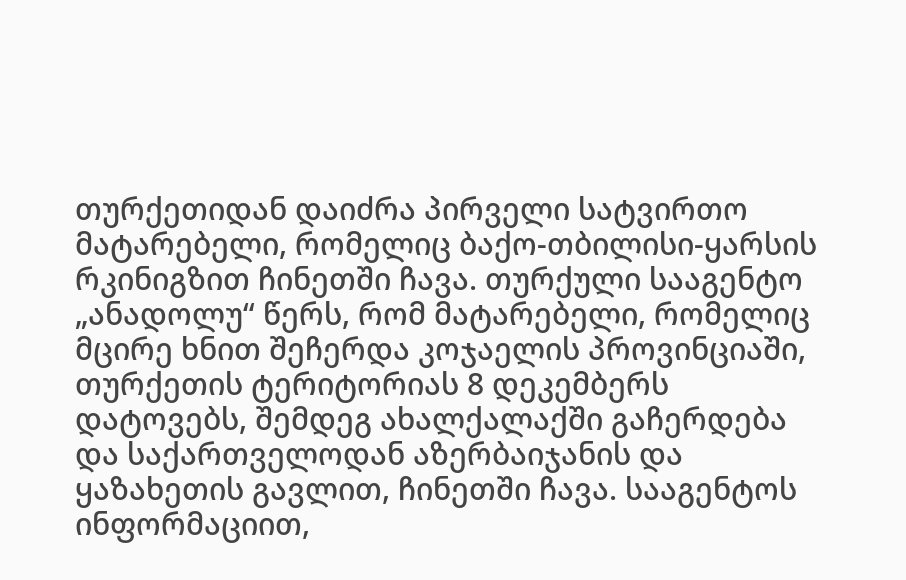თურქეთიდან დაიძრა პირველი სატვირთო მატარებელი, რომელიც ბაქო-თბილისი-ყარსის რკინიგზით ჩინეთში ჩავა. თურქული სააგენტო „ანადოლუ“ წერს, რომ მატარებელი, რომელიც მცირე ხნით შეჩერდა კოჯაელის პროვინციაში, თურქეთის ტერიტორიას 8 დეკემბერს დატოვებს, შემდეგ ახალქალაქში გაჩერდება და საქართველოდან აზერბაიჯანის და ყაზახეთის გავლით, ჩინეთში ჩავა. სააგენტოს ინფორმაციით,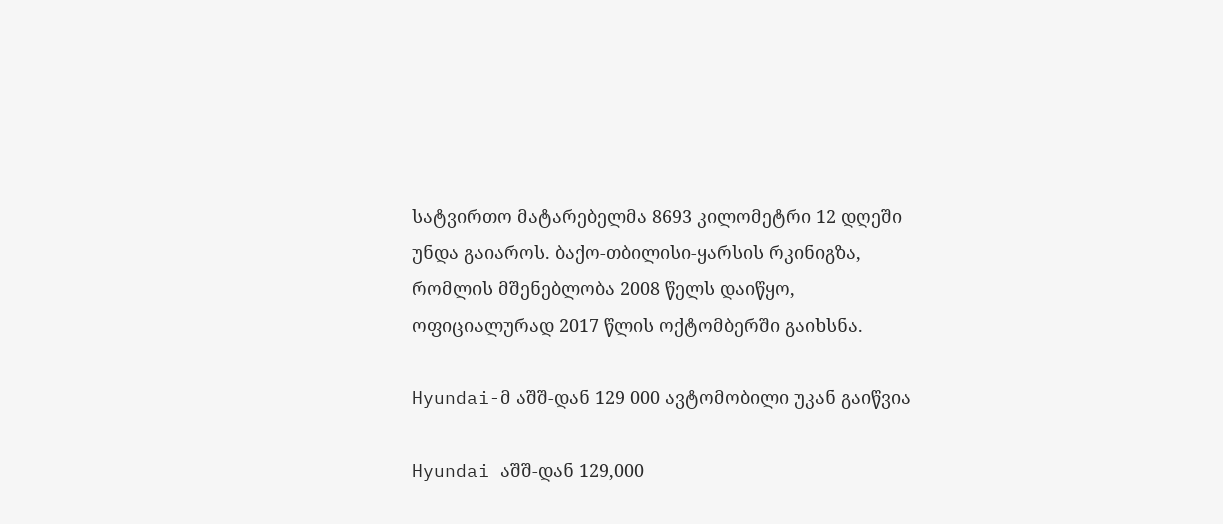სატვირთო მატარებელმა 8693 კილომეტრი 12 დღეში უნდა გაიაროს. ბაქო-თბილისი-ყარსის რკინიგზა, რომლის მშენებლობა 2008 წელს დაიწყო, ოფიციალურად 2017 წლის ოქტომბერში გაიხსნა.

Hyundai-მ აშშ-დან 129 000 ავტომობილი უკან გაიწვია

Hyundai აშშ-დან 129,000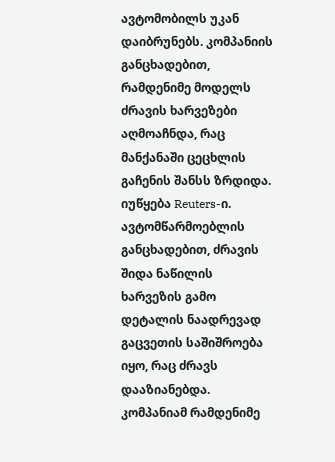ავტომობილს უკან დაიბრუნებს. კომპანიის განცხადებით, რამდენიმე მოდელს ძრავის ხარვეზები აღმოაჩნდა, რაც მანქანაში ცეცხლის გაჩენის შანსს ზრდიდა. იუწყება Reuters-ი. ავტომწარმოებლის განცხადებით, ძრავის შიდა ნაწილის ხარვეზის გამო დეტალის ნაადრევად გაცვეთის საშიშროება იყო, რაც ძრავს დააზიანებდა. კომპანიამ რამდენიმე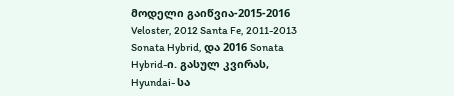მოდელი გაიწვია-2015-2016 Veloster, 2012 Santa Fe, 2011-2013 Sonata Hybrid, და 2016 Sonata Hybrid-ი. გასულ კვირას, Hyundai- სა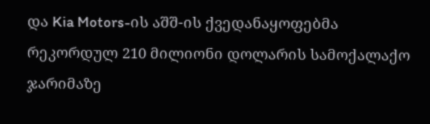და Kia Motors-ის აშშ-ის ქვედანაყოფებმა რეკორდულ 210 მილიონი დოლარის სამოქალაქო ჯარიმაზე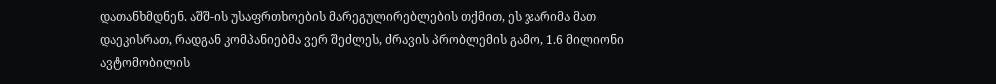დათანხმდნენ. აშშ-ის უსაფრთხოების მარეგულირებლების თქმით, ეს ჯარიმა მათ დაეკისრათ, რადგან კომპანიებმა ვერ შეძლეს, ძრავის პრობლემის გამო, 1.6 მილიონი ავტომობილის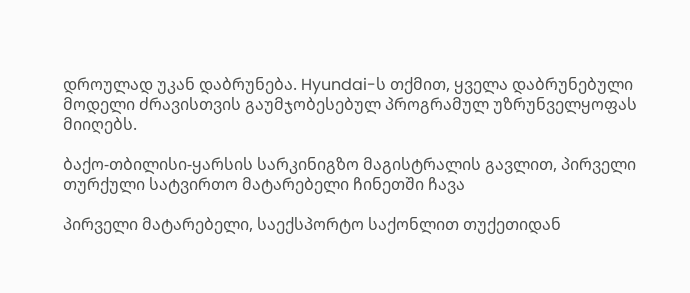დროულად უკან დაბრუნება. Hyundai-ს თქმით, ყველა დაბრუნებული მოდელი ძრავისთვის გაუმჯობესებულ პროგრამულ უზრუნველყოფას მიიღებს.

ბაქო-თბილისი-ყარსის სარკინიგზო მაგისტრალის გავლით, პირველი თურქული სატვირთო მატარებელი ჩინეთში ჩავა

პირველი მატარებელი, საექსპორტო საქონლით თუქეთიდან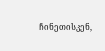ჩინეთისკენ,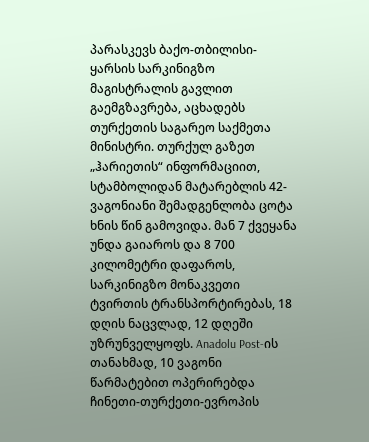პარასკევს ბაქო-თბილისი-ყარსის სარკინიგზო მაგისტრალის გავლით გაემგზავრება, აცხადებს თურქეთის საგარეო საქმეთა მინისტრი. თურქულ გაზეთ „ჰარიეთის“ ინფორმაციით, სტამბოლიდან მატარებლის 42-ვაგონიანი შემადგენლობა ცოტა ხნის წინ გამოვიდა. მან 7 ქვეყანა უნდა გაიაროს და 8 700 კილომეტრი დაფაროს, სარკინიგზო მონაკვეთი ტვირთის ტრანსპორტირებას, 18 დღის ნაცვლად, 12 დღეში უზრუნველყოფს. Anadolu Post-ის თანახმად, 10 ვაგონი წარმატებით ოპერირებდა ჩინეთი-თურქეთი-ევროპის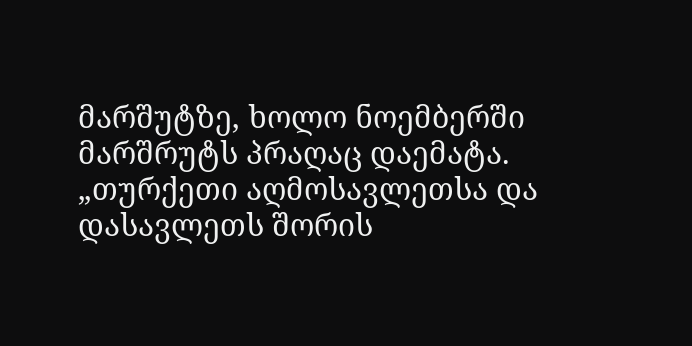მარშუტზე, ხოლო ნოემბერში მარშრუტს პრაღაც დაემატა. „თურქეთი აღმოსავლეთსა და დასავლეთს შორის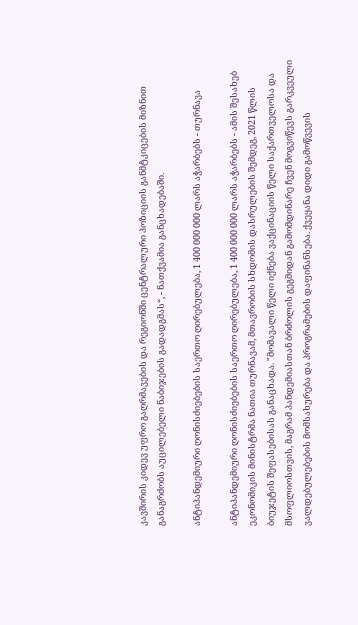კავშირის კიდევ უფრო გაღრმავების და რეგიონში ცენტრალური პოზიციის განმტკიცების მიზნით განაგრძობს აუცილებელი ნაბიჯების გადადგმას“, - ნათქვამია განცხადებაში.

ანტიპანდემიური ღონისძიებების საერთო ღირებულება, 1 400 000 000 ლარს აჭარბებს - თურნავა

ანტიპანდემიური ღონისძიებების საერთო ღირებულება, 1 400 000 000 ლარს აჭარბებს - ამის შესახებ ეკონომიკის მინისტრმა ნათია თურნავამ, მთავრობის სხდომის დასრულების შემდეგ, 2021 წლის ბიუჯეტის შეფასებისას განაცხადა. "მომავალი წელი იქნება ვაქცინაციის წელი საქართველოსა და მსოფლიოსთვის, მაგრამ პანდემიასთან ბრძოლის გეგმიდან გამომდინარე ჩვენ მოგვიწევს გარკვეული ვალდებულებების მომსახურება და პროგრამების დაფინანსება. ქვეყანა დიდი გამოწვევის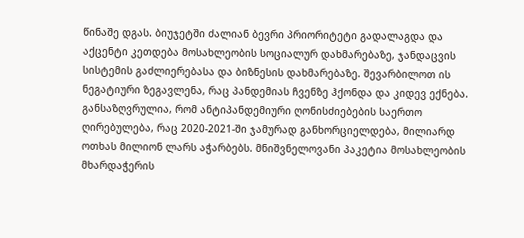წინაშე დგას. ბიუჯეტში ძალიან ბევრი პრიორიტეტი გადალაგდა და აქცენტი კეთდება მოსახლეობის სოციალურ დახმარებაზე, ჯანდაცვის სისტემის გაძლიერებასა და ბიზნესის დახმარებაზე. შევარბილოთ ის ნეგატიური ზეგავლენა, რაც პანდემიას ჩვენზე ჰქონდა და კიდევ ექნება. განსაზღვრულია, რომ ანტიპანდემიური ღონისძიებების საერთო ღირებულება, რაც 2020-2021-ში ჯამურად განხორციელდება, მილიარდ ოთხას მილიონ ლარს აჭარბებს. მნიშვნელოვანი პაკეტია მოსახლეობის მხარდაჭერის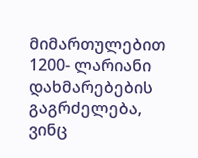მიმართულებით 1200- ლარიანი დახმარებების გაგრძელება, ვინც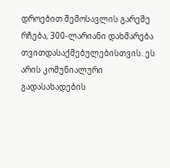დროებით შემოსავლის გარეშე რჩება, 300-ლარიანი დახმარება თვითდასაქმებულებისთვის. ეს არის კომუნიალური გადასახადების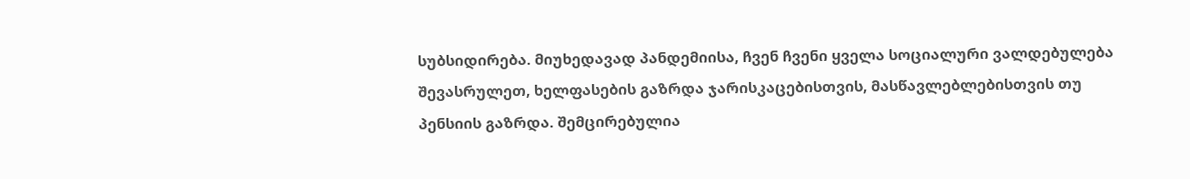სუბსიდირება. მიუხედავად პანდემიისა, ჩვენ ჩვენი ყველა სოციალური ვალდებულება შევასრულეთ, ხელფასების გაზრდა ჯარისკაცებისთვის, მასწავლებლებისთვის თუ პენსიის გაზრდა. შემცირებულია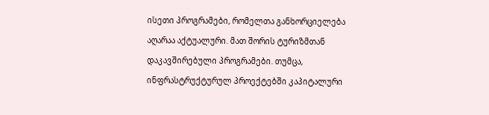ისეთი პროგრამები, რომელთა განხორციელება აღარაა აქტუალური. მათ შორის ტურიზმთან დაკავშირებული პროგრამები. თუმცა, ინფრასტრუქტურულ პროექტებში კაპიტალური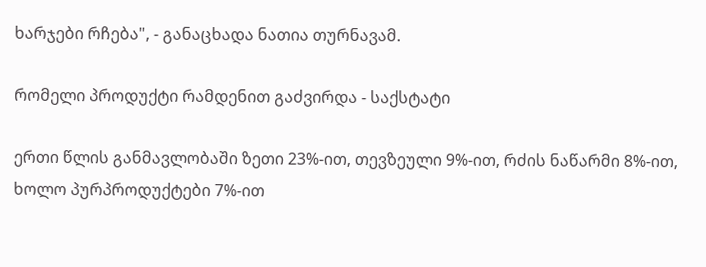ხარჯები რჩება", - განაცხადა ნათია თურნავამ.

რომელი პროდუქტი რამდენით გაძვირდა - საქსტატი

ერთი წლის განმავლობაში ზეთი 23%-ით, თევზეული 9%-ით, რძის ნაწარმი 8%-ით, ხოლო პურპროდუქტები 7%-ით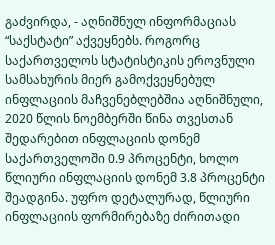გაძვირდა, - აღნიშნულ ინფორმაციას “საქსტატი” აქვეყნებს. როგორც საქართველოს სტატისტიკის ეროვნული სამსახურის მიერ გამოქვეყნებულ ინფლაციის მაჩვენებლებშია აღნიშნული, 2020 წლის ნოემბერში წინა თვესთან შედარებით ინფლაციის დონემ საქართველოში 0.9 პროცენტი, ხოლო წლიური ინფლაციის დონემ 3.8 პროცენტი შეადგინა. უფრო დეტალურად, წლიური ინფლაციის ფორმირებაზე ძირითადი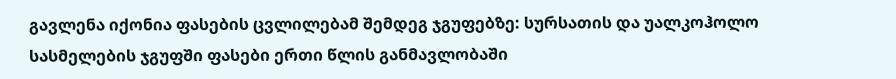გავლენა იქონია ფასების ცვლილებამ შემდეგ ჯგუფებზე: სურსათის და უალკოჰოლო სასმელების ჯგუფში ფასები ერთი წლის განმავლობაში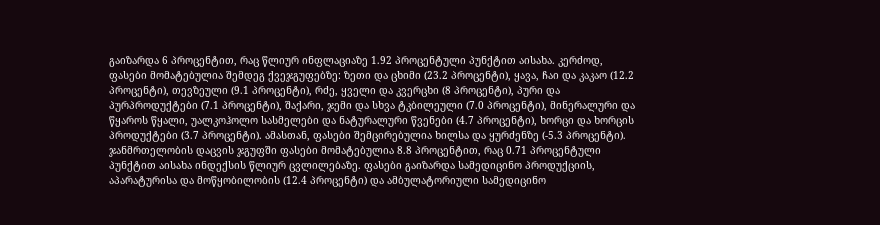გაიზარდა 6 პროცენტით, რაც წლიურ ინფლაციაზე 1.92 პროცენტული პუნქტით აისახა. კერძოდ, ფასები მომატებულია შემდეგ ქვეჯგუფებზე: ზეთი და ცხიმი (23.2 პროცენტი), ყავა, ჩაი და კაკაო (12.2 პროცენტი), თევზეული (9.1 პროცენტი), რძე, ყველი და კვერცხი (8 პროცენტი), პური და პურპროდუქტები (7.1 პროცენტი), შაქარი, ჯემი და სხვა ტკბილეული (7.0 პროცენტი), მინერალური და წყაროს წყალი, უალკოჰოლო სასმელები და ნატურალური წვენები (4.7 პროცენტი), ხორცი და ხორცის პროდუქტები (3.7 პროცენტი). ამასთან, ფასები შემცირებულია ხილსა და ყურძენზე (-5.3 პროცენტი). ჯანმრთელობის დაცვის ჯგუფში ფასები მომატებულია 8.8 პროცენტით, რაც 0.71 პროცენტული პუნქტით აისახა ინდექსის წლიურ ცვლილებაზე. ფასები გაიზარდა სამედიცინო პროდუქციის, აპარატურისა და მოწყობილობის (12.4 პროცენტი) და ამბულატორიული სამედიცინო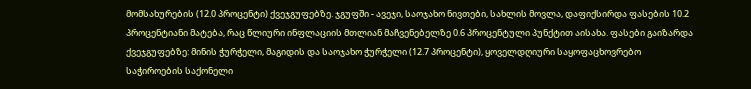მომსახურების (12.0 პროცენტი) ქვეჯგუფებზე. ჯგუფში - ავეჯი, საოჯახო ნივთები, სახლის მოვლა, დაფიქსირდა ფასების 10.2 პროცენტიანი მატება, რაც წლიური ინფლაციის მთლიან მაჩვენებელზე 0.6 პროცენტული პუნქტით აისახა. ფასები გაიზარდა ქვეჯგუფებზე: მინის ჭურჭელი, მაგიდის და საოჯახო ჭურჭელი (12.7 პროცენტი), ყოველდღიური საყოფაცხოვრებო საჭიროების საქონელი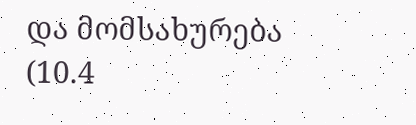და მომსახურება (10.4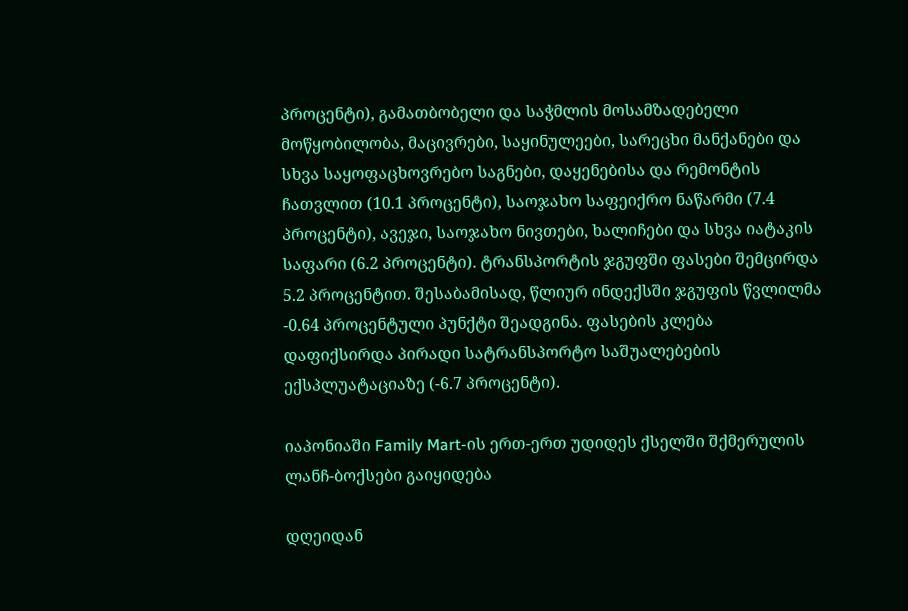პროცენტი), გამათბობელი და საჭმლის მოსამზადებელი მოწყობილობა, მაცივრები, საყინულეები, სარეცხი მანქანები და სხვა საყოფაცხოვრებო საგნები, დაყენებისა და რემონტის ჩათვლით (10.1 პროცენტი), საოჯახო საფეიქრო ნაწარმი (7.4 პროცენტი), ავეჯი, საოჯახო ნივთები, ხალიჩები და სხვა იატაკის საფარი (6.2 პროცენტი). ტრანსპორტის ჯგუფში ფასები შემცირდა 5.2 პროცენტით. შესაბამისად, წლიურ ინდექსში ჯგუფის წვლილმა -0.64 პროცენტული პუნქტი შეადგინა. ფასების კლება დაფიქსირდა პირადი სატრანსპორტო საშუალებების ექსპლუატაციაზე (-6.7 პროცენტი).

იაპონიაში Family Mart-ის ერთ-ერთ უდიდეს ქსელში შქმერულის ლანჩ-ბოქსები გაიყიდება

დღეიდან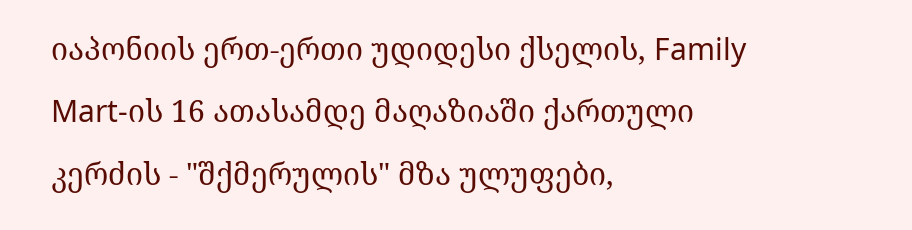იაპონიის ერთ-ერთი უდიდესი ქსელის, Family Mart-ის 16 ათასამდე მაღაზიაში ქართული კერძის - "შქმერულის" მზა ულუფები,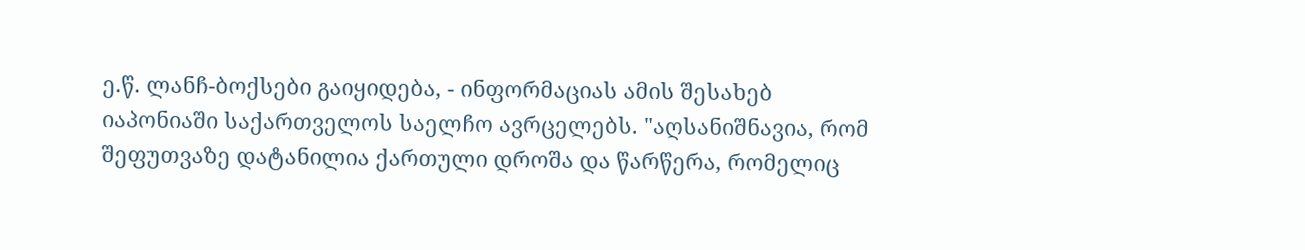ე.წ. ლანჩ-ბოქსები გაიყიდება, - ინფორმაციას ამის შესახებ იაპონიაში საქართველოს საელჩო ავრცელებს. "აღსანიშნავია, რომ შეფუთვაზე დატანილია ქართული დროშა და წარწერა, რომელიც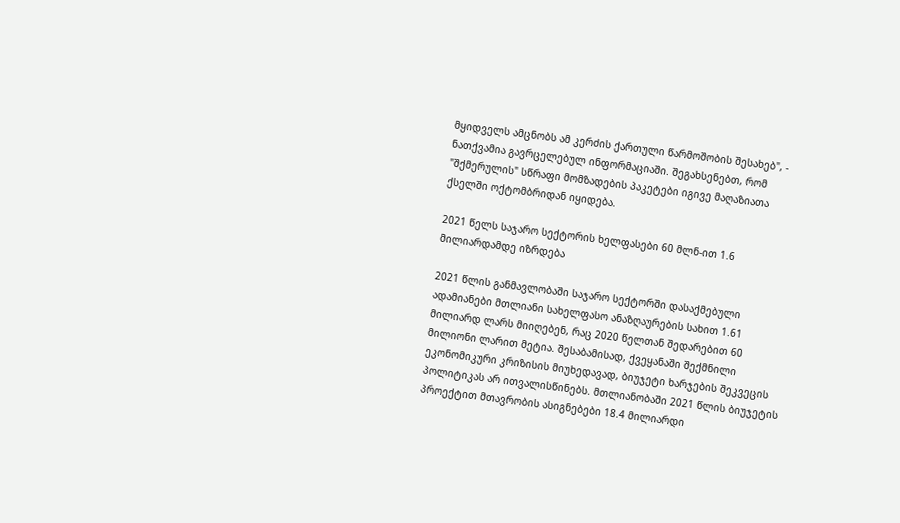მყიდველს ამცნობს ამ კერძის ქართული წარმოშობის შესახებ", - ნათქვამია გავრცელებულ ინფორმაციაში. შეგახსენებთ, რომ "შქმერულის" სწრაფი მომზადების პაკეტები იგივე მაღაზიათა ქსელში ოქტომბრიდან იყიდება.

2021 წელს საჯარო სექტორის ხელფასები 60 მლნ-ით 1.6 მილიარდამდე იზრდება

2021 წლის განმავლობაში საჯარო სექტორში დასაქმებული ადამიანები მთლიანი სახელფასო ანაზღაურების სახით 1.61 მილიარდ ლარს მიიღებენ, რაც 2020 წელთან შედარებით 60 მილიონი ლარით მეტია. შესაბამისად, ქვეყანაში შექმნილი ეკონომიკური კრიზისის მიუხედავად, ბიუჯეტი ხარჯების შეკვეცის პოლიტიკას არ ითვალისწინებს. მთლიანობაში 2021 წლის ბიუჯეტის პროექტით მთავრობის ასიგნებები 18.4 მილიარდი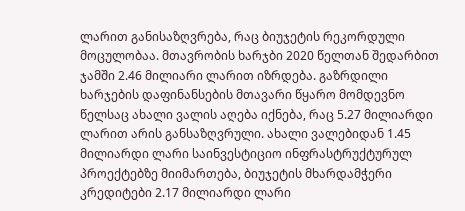ლარით განისაზღვრება, რაც ბიუჯეტის რეკორდული მოცულობაა. მთავრობის ხარჯბი 2020 წელთან შედარბით ჯამში 2.46 მილიარი ლარით იზრდება. გაზრდილი ხარჯების დაფინანსების მთავარი წყარო მომდევნო წელსაც ახალი ვალის აღება იქნება, რაც 5.27 მილიარდი ლარით არის განსაზღვრული. ახალი ვალებიდან 1.45 მილიარდი ლარი საინვესტიციო ინფრასტრუქტურულ პროექტებზე მიიმართება, ბიუჯეტის მხარდამჭერი კრედიტები 2.17 მილიარდი ლარი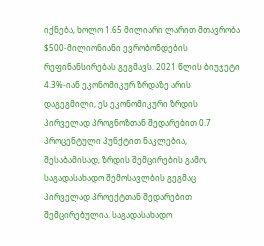იქნება, ხოლო 1.65 მილიარი ლარით მთავრობა $500-მილიონიანი ევრობონდების რეფინანსირებას გეგმავს. 2021 წლის ბიუჯეტი 4.3%-იან ეკონომიკურ ზრდაზე არის დაგეგმილი, ეს ეკონომიკური ზრდის პირველად პროგნოზთან შედარებით 0.7 პროცენტული პუნქტით ნაკლებია, შესაბამისად, ზრდის შემცირების გამო, საგადასახადო შემოსავლბის გეგმაც პირველად პროექტთან შედარებით შემცირებულია. საგადასახადო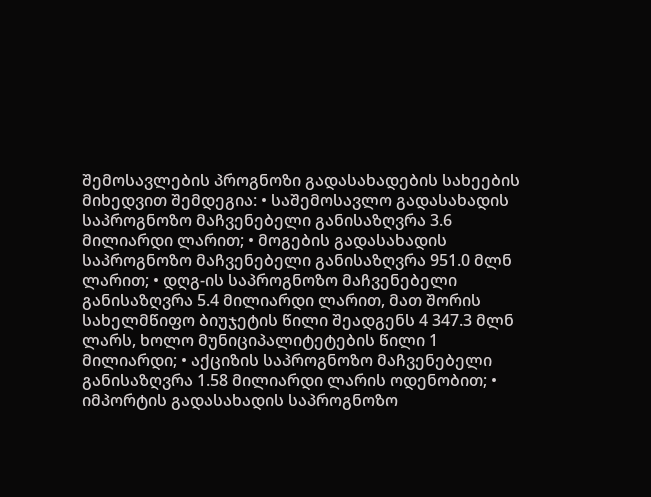შემოსავლების პროგნოზი გადასახადების სახეების მიხედვით შემდეგია: • საშემოსავლო გადასახადის საპროგნოზო მაჩვენებელი განისაზღვრა 3.6 მილიარდი ლარით; • მოგების გადასახადის საპროგნოზო მაჩვენებელი განისაზღვრა 951.0 მლნ ლარით; • დღგ-ის საპროგნოზო მაჩვენებელი განისაზღვრა 5.4 მილიარდი ლარით, მათ შორის სახელმწიფო ბიუჯეტის წილი შეადგენს 4 347.3 მლნ ლარს, ხოლო მუნიციპალიტეტების წილი 1 მილიარდი; • აქციზის საპროგნოზო მაჩვენებელი განისაზღვრა 1.58 მილიარდი ლარის ოდენობით; • იმპორტის გადასახადის საპროგნოზო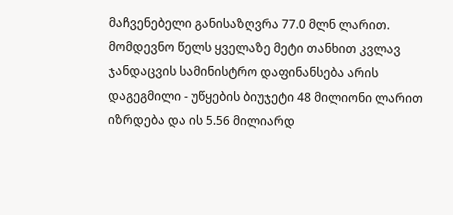მაჩვენებელი განისაზღვრა 77.0 მლნ ლარით. მომდევნო წელს ყველაზე მეტი თანხით კვლავ ჯანდაცვის სამინისტრო დაფინანსება არის დაგეგმილი - უწყების ბიუჯეტი 48 მილიონი ლარით იზრდება და ის 5.56 მილიარდ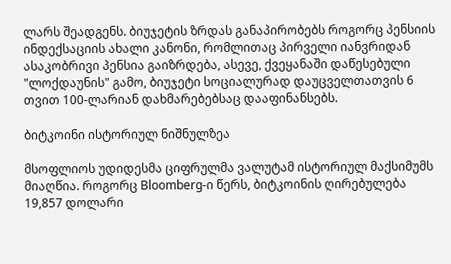ლარს შეადგენს. ბიუჯეტის ზრდას განაპირობებს როგორც პენსიის ინდექსაციის ახალი კანონი, რომლითაც პირველი იანვრიდან ასაკობრივი პენსია გაიზრდება, ასევე, ქვეყანაში დაწესებული "ლოქდაუნის" გამო, ბიუჯეტი სოციალურად დაუცველთათვის 6 თვით 100-ლარიან დახმარებებსაც დააფინანსებს.

ბიტკოინი ისტორიულ ნიშნულზეა

მსოფლიოს უდიდესმა ციფრულმა ვალუტამ ისტორიულ მაქსიმუმს მიაღწია. როგორც Bloomberg-ი წერს, ბიტკოინის ღირებულება 19,857 დოლარი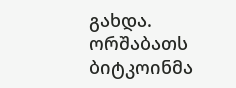გახდა. ორშაბათს ბიტკოინმა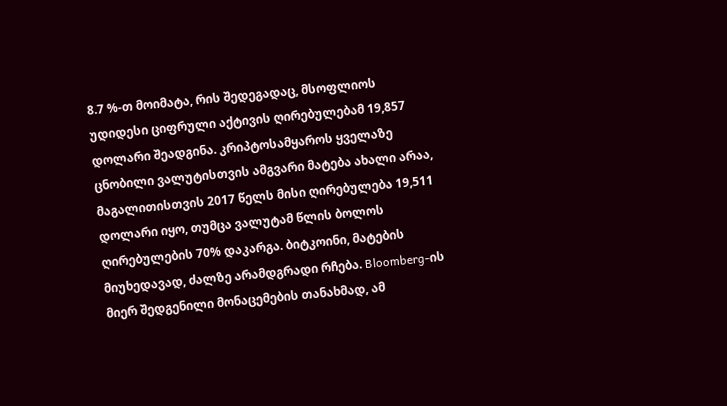8.7 %-თ მოიმატა, რის შედეგადაც, მსოფლიოს უდიდესი ციფრული აქტივის ღირებულებამ 19,857 დოლარი შეადგინა. კრიპტოსამყაროს ყველაზე ცნობილი ვალუტისთვის ამგვარი მატება ახალი არაა, მაგალითისთვის 2017 წელს მისი ღირებულება 19,511 დოლარი იყო, თუმცა ვალუტამ წლის ბოლოს ღირებულების 70% დაკარგა. ბიტკოინი, მატების მიუხედავად, ძალზე არამდგრადი რჩება. Bloomberg-ის მიერ შედგენილი მონაცემების თანახმად, ამ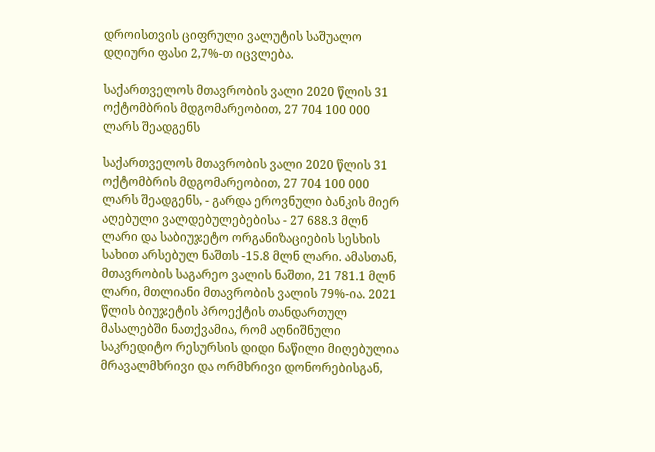დროისთვის ციფრული ვალუტის საშუალო დღიური ფასი 2,7%-თ იცვლება.

საქართველოს მთავრობის ვალი 2020 წლის 31 ოქტომბრის მდგომარეობით, 27 704 100 000 ლარს შეადგენს

საქართველოს მთავრობის ვალი 2020 წლის 31 ოქტომბრის მდგომარეობით, 27 704 100 000 ლარს შეადგენს, - გარდა ეროვნული ბანკის მიერ აღებული ვალდებულებებისა - 27 688.3 მლნ ლარი და საბიუჯეტო ორგანიზაციების სესხის სახით არსებულ ნაშთს -15.8 მლნ ლარი. ამასთან, მთავრობის საგარეო ვალის ნაშთი, 21 781.1 მლნ ლარი, მთლიანი მთავრობის ვალის 79%-ია. 2021 წლის ბიუჯეტის პროექტის თანდართულ მასალებში ნათქვამია, რომ აღნიშნული საკრედიტო რესურსის დიდი ნაწილი მიღებულია მრავალმხრივი და ორმხრივი დონორებისგან,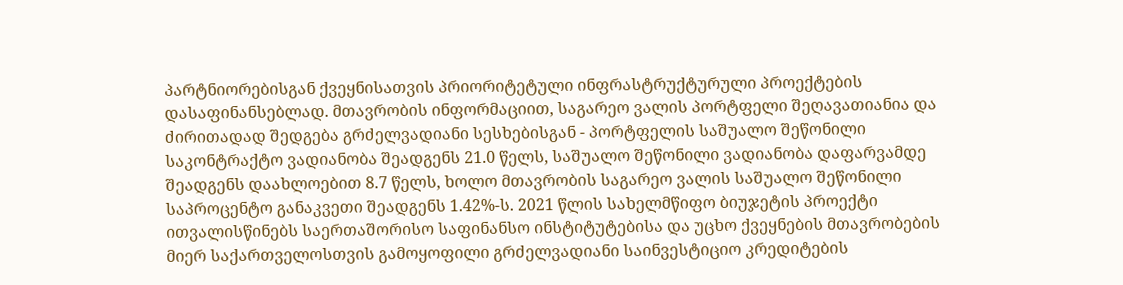პარტნიორებისგან ქვეყნისათვის პრიორიტეტული ინფრასტრუქტურული პროექტების დასაფინანსებლად. მთავრობის ინფორმაციით, საგარეო ვალის პორტფელი შეღავათიანია და ძირითადად შედგება გრძელვადიანი სესხებისგან - პორტფელის საშუალო შეწონილი საკონტრაქტო ვადიანობა შეადგენს 21.0 წელს, საშუალო შეწონილი ვადიანობა დაფარვამდე შეადგენს დაახლოებით 8.7 წელს, ხოლო მთავრობის საგარეო ვალის საშუალო შეწონილი საპროცენტო განაკვეთი შეადგენს 1.42%-ს. 2021 წლის სახელმწიფო ბიუჯეტის პროექტი ითვალისწინებს საერთაშორისო საფინანსო ინსტიტუტებისა და უცხო ქვეყნების მთავრობების მიერ საქართველოსთვის გამოყოფილი გრძელვადიანი საინვესტიციო კრედიტების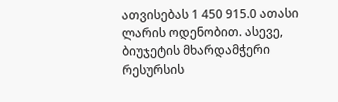ათვისებას 1 450 915.0 ათასი ლარის ოდენობით. ასევე, ბიუჯეტის მხარდამჭერი რესურსის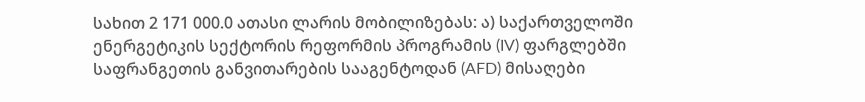სახით 2 171 000.0 ათასი ლარის მობილიზებას: ა) საქართველოში ენერგეტიკის სექტორის რეფორმის პროგრამის (IV) ფარგლებში საფრანგეთის განვითარების სააგენტოდან (AFD) მისაღები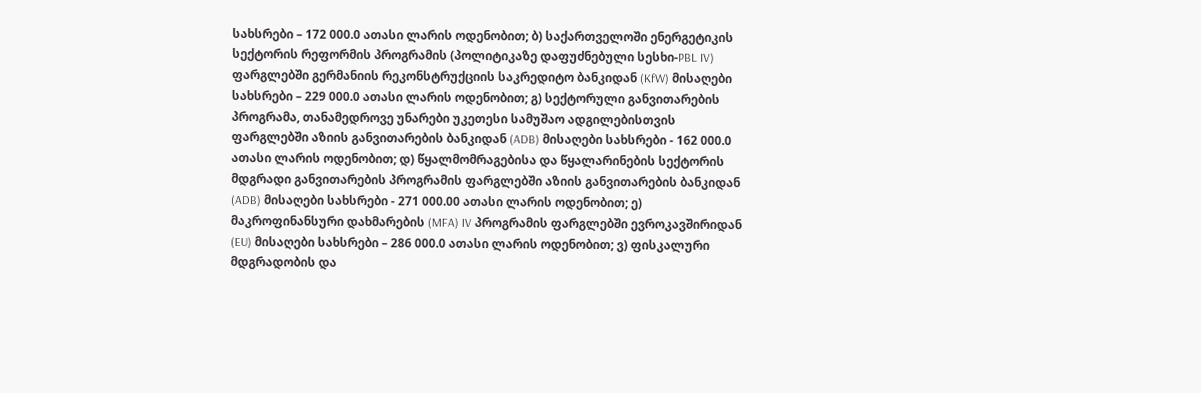სახსრები – 172 000.0 ათასი ლარის ოდენობით; ბ) საქართველოში ენერგეტიკის სექტორის რეფორმის პროგრამის (პოლიტიკაზე დაფუძნებული სესხი-PBL IV) ფარგლებში გერმანიის რეკონსტრუქციის საკრედიტო ბანკიდან (KfW) მისაღები სახსრები – 229 000.0 ათასი ლარის ოდენობით; გ) სექტორული განვითარების პროგრამა, თანამედროვე უნარები უკეთესი სამუშაო ადგილებისთვის ფარგლებში აზიის განვითარების ბანკიდან (ADB) მისაღები სახსრები - 162 000.0 ათასი ლარის ოდენობით; დ) წყალმომრაგებისა და წყალარინების სექტორის მდგრადი განვითარების პროგრამის ფარგლებში აზიის განვითარების ბანკიდან (ADB) მისაღები სახსრები - 271 000.00 ათასი ლარის ოდენობით; ე) მაკროფინანსური დახმარების (MFA) IV პროგრამის ფარგლებში ევროკავშირიდან (EU) მისაღები სახსრები – 286 000.0 ათასი ლარის ოდენობით; ვ) ფისკალური მდგრადობის და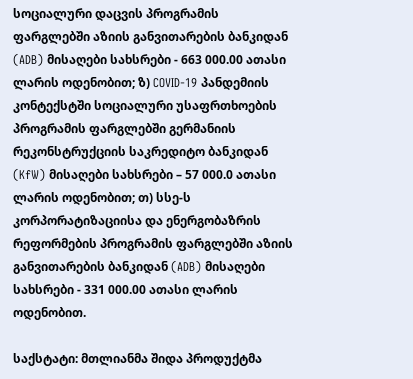სოციალური დაცვის პროგრამის ფარგლებში აზიის განვითარების ბანკიდან (ADB) მისაღები სახსრები - 663 000.00 ათასი ლარის ოდენობით; ზ) COVID-19 პანდემიის კონტექსტში სოციალური უსაფრთხოების პროგრამის ფარგლებში გერმანიის რეკონსტრუქციის საკრედიტო ბანკიდან (KfW) მისაღები სახსრები – 57 000.0 ათასი ლარის ოდენობით; თ) სსე-ს კორპორატიზაციისა და ენერგობაზრის რეფორმების პროგრამის ფარგლებში აზიის განვითარების ბანკიდან (ADB) მისაღები სახსრები - 331 000.00 ათასი ლარის ოდენობით.

საქსტატი: მთლიანმა შიდა პროდუქტმა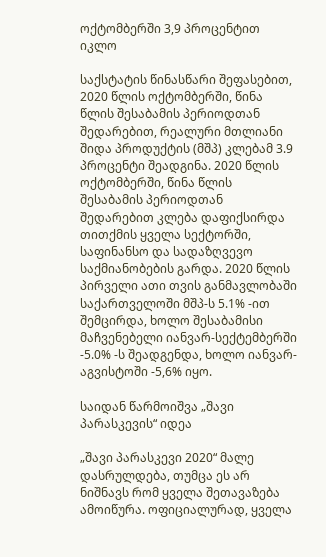ოქტომბერში 3,9 პროცენტით იკლო

საქსტატის წინასწარი შეფასებით, 2020 წლის ოქტომბერში, წინა წლის შესაბამის პერიოდთან შედარებით, რეალური მთლიანი შიდა პროდუქტის (მშპ) კლებამ 3.9 პროცენტი შეადგინა. 2020 წლის ოქტომბერში, წინა წლის შესაბამის პერიოდთან შედარებით კლება დაფიქსირდა თითქმის ყველა სექტორში, საფინანსო და სადაზღვევო საქმიანობების გარდა. 2020 წლის პირველი ათი თვის განმავლობაში საქართველოში მშპ-ს 5.1% -ით შემცირდა, ხოლო შესაბამისი მაჩვენებელი იანვარ-სექტემბერში -5.0% -ს შეადგენდა, ხოლო იანვარ-აგვისტოში -5,6% იყო.

საიდან წარმოიშვა „შავი პარასკევის“ იდეა

„შავი პარასკევი 2020“ მალე დასრულდება, თუმცა ეს არ ნიშნავს რომ ყველა შეთავაზება ამოიწურა. ოფიციალურად, ყველა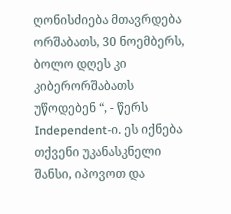ღონისძიება მთავრდება ორშაბათს, 30 ნოემბერს, ბოლო დღეს კი კიბერორშაბათს უწოდებენ “, - წერს Independent-ი. ეს იქნება თქვენი უკანასკნელი შანსი, იპოვოთ და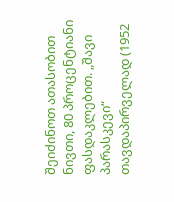შეიძინოთ ათასობით ნივთი, 80 პროცენტიანი ფასდაკლებით. „შავი პარასკევი“ თავდაპირველად (1952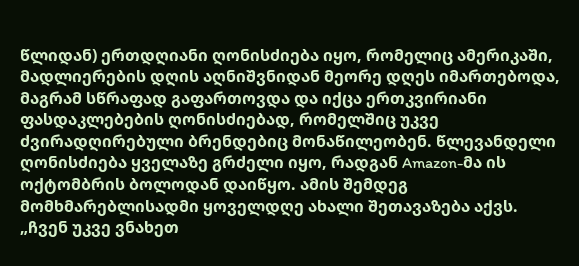წლიდან) ერთდღიანი ღონისძიება იყო, რომელიც ამერიკაში, მადლიერების დღის აღნიშვნიდან მეორე დღეს იმართებოდა, მაგრამ სწრაფად გაფართოვდა და იქცა ერთკვირიანი ფასდაკლებების ღონისძიებად, რომელშიც უკვე ძვირადღირებული ბრენდებიც მონაწილეობენ. წლევანდელი ღონისძიება ყველაზე გრძელი იყო, რადგან Amazon-მა ის ოქტომბრის ბოლოდან დაიწყო. ამის შემდეგ მომხმარებლისადმი ყოველდღე ახალი შეთავაზება აქვს. „ჩვენ უკვე ვნახეთ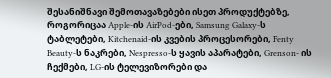შესანიშნავი შემოთავაზებები ისეთ პროდუქტებზე, როგორიცაა Apple-ის AirPod-ები, Samsung Galaxy-ს ტაბლეტები, Kitchenaid-ის კვების პროცესორები, Fenty Beauty-ს ნაკრები, Nespresso-ს ყავის აპარატები, Grenson- ის ჩექმები, LG-ის ტელევიზორები და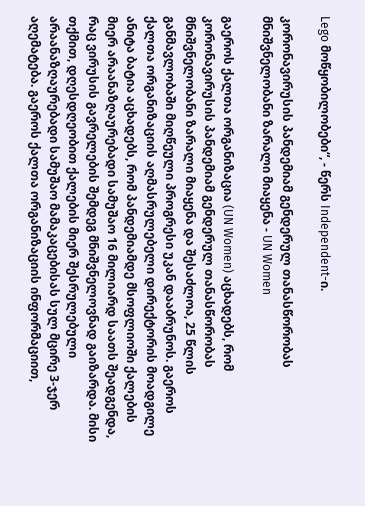Lego მოწყობილობები“, - წერს Independent-ი.

კორონავირუსის პანდემიამ გენდერულ თანასწორობას მნიშვნელობანი ზარალი მიაყენა - UN Women

გაეროს ქალთა ორგანიზაცია (UN Women) აცხადებს, რომ კორონავირუსის პანდემიამ გენდერულ თანასწორობას მნიშვნელობანი ზარალი მიაყენა და შესაძლოა, 25 წლის განმავლობაში მიღწეული პროგრესი უკან დააბრუნოს. გაეროს ქალთა ორგანიზაციის აღმასრულებელი დირექტორის მოადგილე ანიტა ბატია აცხადებს, რომ პანდემიამდე მსოფლიოში ქალების მიერ არაანაზღაურებადი სამუშაო 16 მილიარდ საათს შეადგენდა, რაც ვირუსის გავრელების შემდეგ მნიშვნელოვნად გაიზარდა. მისი თქმით, დღესდღეობით ქალების მიერ შესრულებული არაანაზღაურებადი სამუშაო მამაკაცებისას სულ მცირე 3-ჯერ აღემატება. გაეროს ქალთა ორგანიზაციის ინფორმაციით,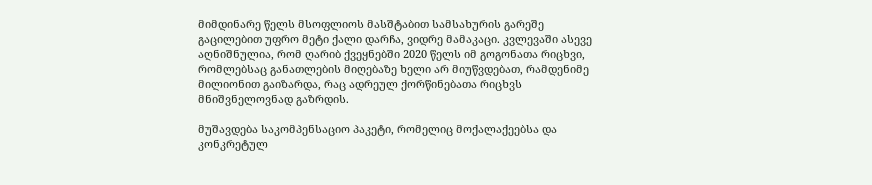მიმდინარე წელს მსოფლიოს მასშტაბით სამსახურის გარეშე გაცილებით უფრო მეტი ქალი დარჩა, ვიდრე მამაკაცი. კვლევაში ასევე აღნიშნულია, რომ ღარიბ ქვეყნებში 2020 წელს იმ გოგონათა რიცხვი, რომლებსაც განათლების მიღებაზე ხელი არ მიუწვდებათ, რამდენიმე მილიონით გაიზარდა, რაც ადრეულ ქორწინებათა რიცხვს მნიშვნელოვნად გაზრდის.

მუშავდება საკომპენსაციო პაკეტი, რომელიც მოქალაქეებსა და კონკრეტულ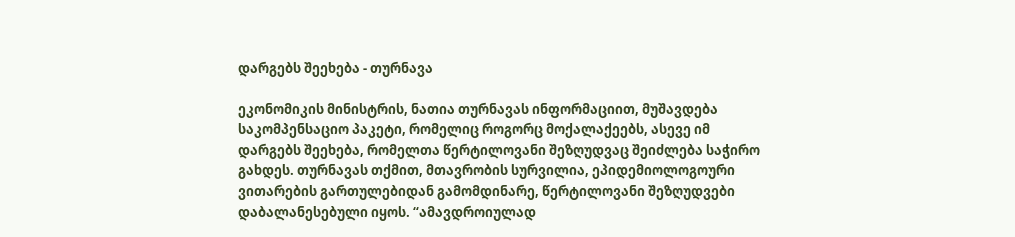დარგებს შეეხება - თურნავა

ეკონომიკის მინისტრის, ნათია თურნავას ინფორმაციით, მუშავდება საკომპენსაციო პაკეტი, რომელიც როგორც მოქალაქეებს, ასევე იმ დარგებს შეეხება, რომელთა წერტილოვანი შეზღუდვაც შეიძლება საჭირო გახდეს. თურნავას თქმით, მთავრობის სურვილია, ეპიდემიოლოგოური ვითარების გართულებიდან გამომდინარე, წერტილოვანი შეზღუდვები დაბალანესებული იყოს. “ამავდროიულად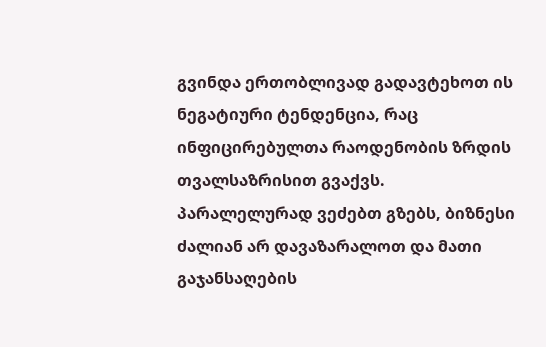გვინდა ერთობლივად გადავტეხოთ ის ნეგატიური ტენდენცია, რაც ინფიცირებულთა რაოდენობის ზრდის თვალსაზრისით გვაქვს. პარალელურად ვეძებთ გზებს, ბიზნესი ძალიან არ დავაზარალოთ და მათი გაჯანსაღების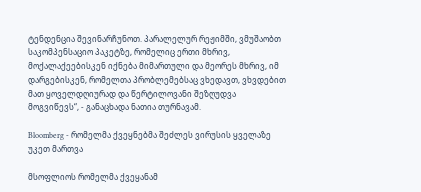ტენდენცია შევინარჩუნოთ. პარალელურ რეჟიმში, ვმუშაობთ საკომპენსაციო პაკეტზე, რომელიც ერთი მხრივ, მოქალაქეებისკენ იქნება მიმართული და მეორეს მხრივ, იმ დარგებისკენ, რომელთა პრობლემებსაც ვხედავთ, ვხვდებით მათ ყოველდღიურად და წერტილოვანი შეზღუდვა მოგვიწევს“, - განაცხადა ნათია თურნავამ.

Bloomberg - რომელმა ქვეყნებმა შეძლეს ვირუსის ყველაზე უკეთ მართვა

მსოფლიოს რომელმა ქვეყანამ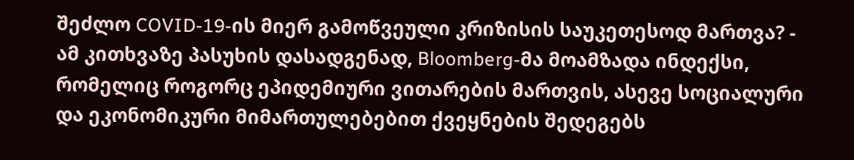შეძლო COVID-19-ის მიერ გამოწვეული კრიზისის საუკეთესოდ მართვა? - ამ კითხვაზე პასუხის დასადგენად, Bloomberg-მა მოამზადა ინდექსი, რომელიც როგორც ეპიდემიური ვითარების მართვის, ასევე სოციალური და ეკონომიკური მიმართულებებით ქვეყნების შედეგებს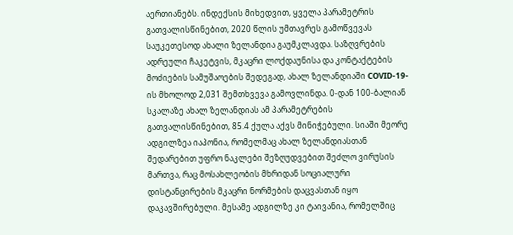აერთიანებს. ინდექსის მიხედვით, ყველა პარამეტრის გათვალისწინებით, 2020 წლის უმთავრეს გამოწვევას საუკეთესოდ ახალი ზელანდია გაუმკლავდა. საზღვრების ადრეული ჩაკეტვის, მკაცრი ლოქდაუნისა და კონტაქტების მოძიების სამუშაოების შედეგად, ახალ ზელანდიაში COVID-19-ის მხოლოდ 2,031 შემთხვევა გამოვლინდა. 0-დან 100-ბალიან სკალაზე ახალ ზელანდიას ამ პარამეტრების გათვალისწინებით, 85.4 ქულა აქვს მინიჭებული. სიაში მეორე ადგილზეა იაპონია, რომელმაც ახალ ზელანდიასთან შედარებით უფრო ნაკლები შეზღუდვებით შეძლო ვირუსის მართვა, რაც მოსახლეობის მხრიდან სოციალური დისტანცირების მკაცრი ნორმების დაცვასთან იყო დაკავშირებული. მესამე ადგილზე კი ტაივანია, რომელშიც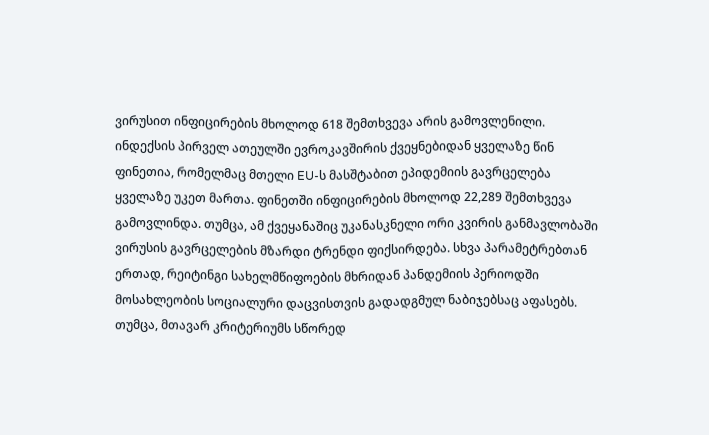ვირუსით ინფიცირების მხოლოდ 618 შემთხვევა არის გამოვლენილი. ინდექსის პირველ ათეულში ევროკავშირის ქვეყნებიდან ყველაზე წინ ფინეთია, რომელმაც მთელი EU-ს მასშტაბით ეპიდემიის გავრცელება ყველაზე უკეთ მართა. ფინეთში ინფიცირების მხოლოდ 22,289 შემთხვევა გამოვლინდა. თუმცა, ამ ქვეყანაშიც უკანასკნელი ორი კვირის განმავლობაში ვირუსის გავრცელების მზარდი ტრენდი ფიქსირდება. სხვა პარამეტრებთან ერთად, რეიტინგი სახელმწიფოების მხრიდან პანდემიის პერიოდში მოსახლეობის სოციალური დაცვისთვის გადადგმულ ნაბიჯებსაც აფასებს. თუმცა, მთავარ კრიტერიუმს სწორედ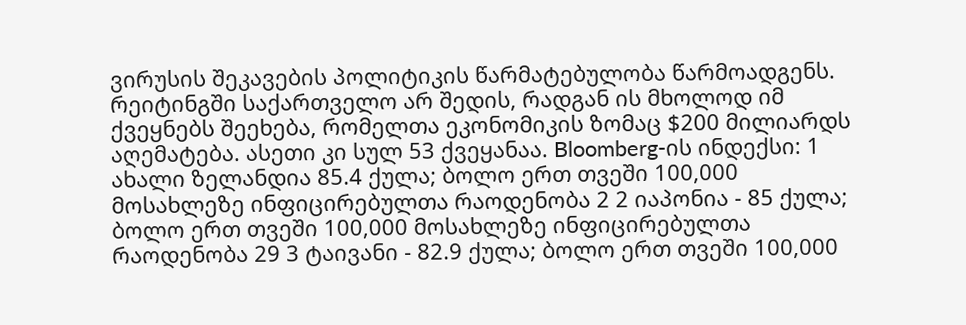ვირუსის შეკავების პოლიტიკის წარმატებულობა წარმოადგენს. რეიტინგში საქართველო არ შედის, რადგან ის მხოლოდ იმ ქვეყნებს შეეხება, რომელთა ეკონომიკის ზომაც $200 მილიარდს აღემატება. ასეთი კი სულ 53 ქვეყანაა. Bloomberg-ის ინდექსი: 1 ახალი ზელანდია 85.4 ქულა; ბოლო ერთ თვეში 100,000 მოსახლეზე ინფიცირებულთა რაოდენობა 2 2 იაპონია - 85 ქულა; ბოლო ერთ თვეში 100,000 მოსახლეზე ინფიცირებულთა რაოდენობა 29 3 ტაივანი - 82.9 ქულა; ბოლო ერთ თვეში 100,000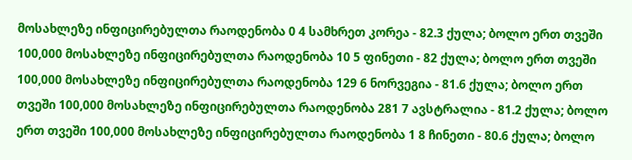მოსახლეზე ინფიცირებულთა რაოდენობა 0 4 სამხრეთ კორეა - 82.3 ქულა; ბოლო ერთ თვეში 100,000 მოსახლეზე ინფიცირებულთა რაოდენობა 10 5 ფინეთი - 82 ქულა; ბოლო ერთ თვეში 100,000 მოსახლეზე ინფიცირებულთა რაოდენობა 129 6 ნორვეგია - 81.6 ქულა; ბოლო ერთ თვეში 100,000 მოსახლეზე ინფიცირებულთა რაოდენობა 281 7 ავსტრალია - 81.2 ქულა; ბოლო ერთ თვეში 100,000 მოსახლეზე ინფიცირებულთა რაოდენობა 1 8 ჩინეთი - 80.6 ქულა; ბოლო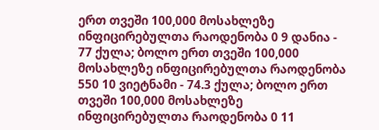ერთ თვეში 100,000 მოსახლეზე ინფიცირებულთა რაოდენობა 0 9 დანია - 77 ქულა; ბოლო ერთ თვეში 100,000 მოსახლეზე ინფიცირებულთა რაოდენობა 550 10 ვიეტნამი - 74.3 ქულა; ბოლო ერთ თვეში 100,000 მოსახლეზე ინფიცირებულთა რაოდენობა 0 11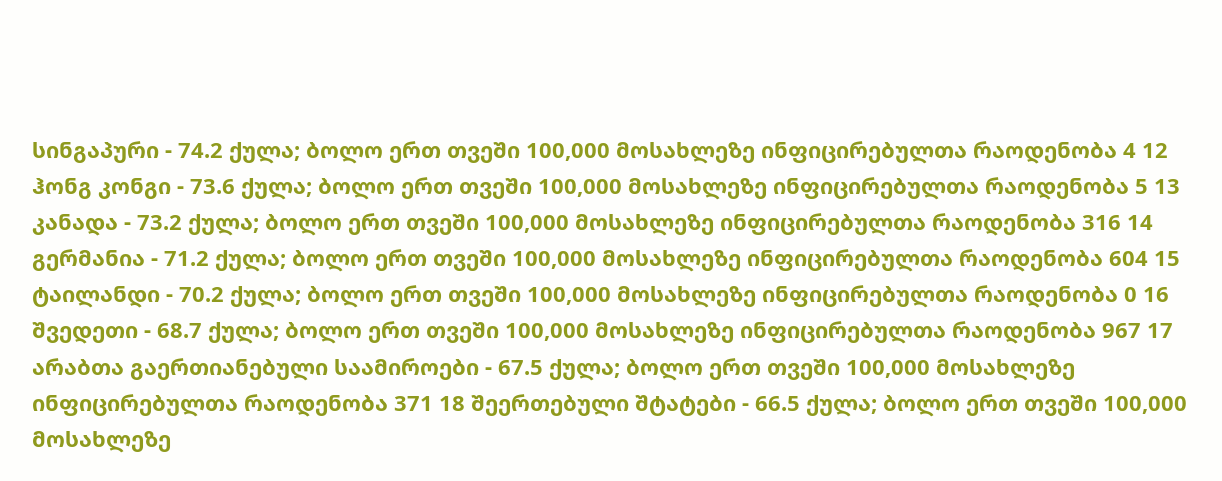სინგაპური - 74.2 ქულა; ბოლო ერთ თვეში 100,000 მოსახლეზე ინფიცირებულთა რაოდენობა 4 12 ჰონგ კონგი - 73.6 ქულა; ბოლო ერთ თვეში 100,000 მოსახლეზე ინფიცირებულთა რაოდენობა 5 13 კანადა - 73.2 ქულა; ბოლო ერთ თვეში 100,000 მოსახლეზე ინფიცირებულთა რაოდენობა 316 14 გერმანია - 71.2 ქულა; ბოლო ერთ თვეში 100,000 მოსახლეზე ინფიცირებულთა რაოდენობა 604 15 ტაილანდი - 70.2 ქულა; ბოლო ერთ თვეში 100,000 მოსახლეზე ინფიცირებულთა რაოდენობა 0 16 შვედეთი - 68.7 ქულა; ბოლო ერთ თვეში 100,000 მოსახლეზე ინფიცირებულთა რაოდენობა 967 17 არაბთა გაერთიანებული საამიროები - 67.5 ქულა; ბოლო ერთ თვეში 100,000 მოსახლეზე ინფიცირებულთა რაოდენობა 371 18 შეერთებული შტატები - 66.5 ქულა; ბოლო ერთ თვეში 100,000 მოსახლეზე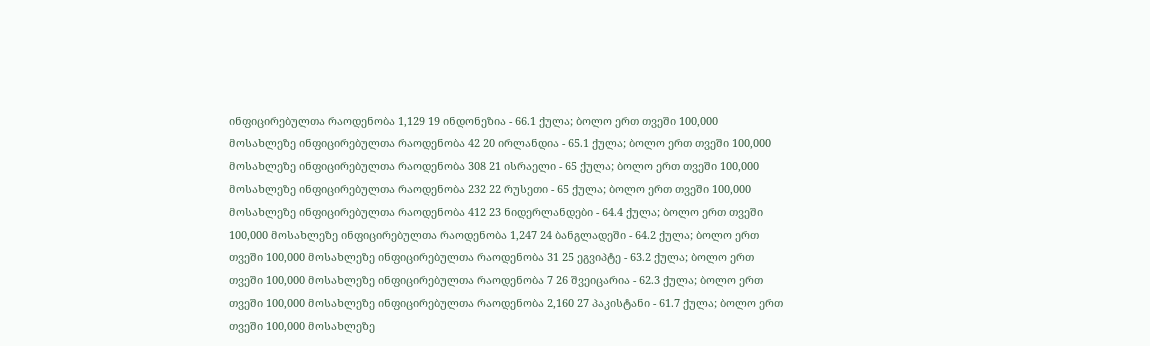ინფიცირებულთა რაოდენობა 1,129 19 ინდონეზია - 66.1 ქულა; ბოლო ერთ თვეში 100,000 მოსახლეზე ინფიცირებულთა რაოდენობა 42 20 ირლანდია - 65.1 ქულა; ბოლო ერთ თვეში 100,000 მოსახლეზე ინფიცირებულთა რაოდენობა 308 21 ისრაელი - 65 ქულა; ბოლო ერთ თვეში 100,000 მოსახლეზე ინფიცირებულთა რაოდენობა 232 22 რუსეთი - 65 ქულა; ბოლო ერთ თვეში 100,000 მოსახლეზე ინფიცირებულთა რაოდენობა 412 23 ნიდერლანდები - 64.4 ქულა; ბოლო ერთ თვეში 100,000 მოსახლეზე ინფიცირებულთა რაოდენობა 1,247 24 ბანგლადეში - 64.2 ქულა; ბოლო ერთ თვეში 100,000 მოსახლეზე ინფიცირებულთა რაოდენობა 31 25 ეგვიპტე - 63.2 ქულა; ბოლო ერთ თვეში 100,000 მოსახლეზე ინფიცირებულთა რაოდენობა 7 26 შვეიცარია - 62.3 ქულა; ბოლო ერთ თვეში 100,000 მოსახლეზე ინფიცირებულთა რაოდენობა 2,160 27 პაკისტანი - 61.7 ქულა; ბოლო ერთ თვეში 100,000 მოსახლეზე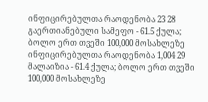ინფიცირებულთა რაოდენობა 23 28 გაერთიანებული სამეფო - 61.5 ქულა; ბოლო ერთ თვეში 100,000 მოსახლეზე ინფიცირებულთა რაოდენობა 1,004 29 მალაიზია - 61.4 ქულა; ბოლო ერთ თვეში 100,000 მოსახლეზე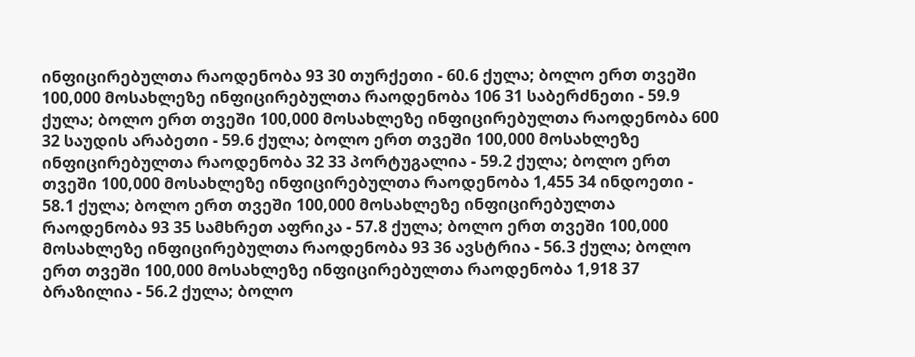ინფიცირებულთა რაოდენობა 93 30 თურქეთი - 60.6 ქულა; ბოლო ერთ თვეში 100,000 მოსახლეზე ინფიცირებულთა რაოდენობა 106 31 საბერძნეთი - 59.9 ქულა; ბოლო ერთ თვეში 100,000 მოსახლეზე ინფიცირებულთა რაოდენობა 600 32 საუდის არაბეთი - 59.6 ქულა; ბოლო ერთ თვეში 100,000 მოსახლეზე ინფიცირებულთა რაოდენობა 32 33 პორტუგალია - 59.2 ქულა; ბოლო ერთ თვეში 100,000 მოსახლეზე ინფიცირებულთა რაოდენობა 1,455 34 ინდოეთი - 58.1 ქულა; ბოლო ერთ თვეში 100,000 მოსახლეზე ინფიცირებულთა რაოდენობა 93 35 სამხრეთ აფრიკა - 57.8 ქულა; ბოლო ერთ თვეში 100,000 მოსახლეზე ინფიცირებულთა რაოდენობა 93 36 ავსტრია - 56.3 ქულა; ბოლო ერთ თვეში 100,000 მოსახლეზე ინფიცირებულთა რაოდენობა 1,918 37 ბრაზილია - 56.2 ქულა; ბოლო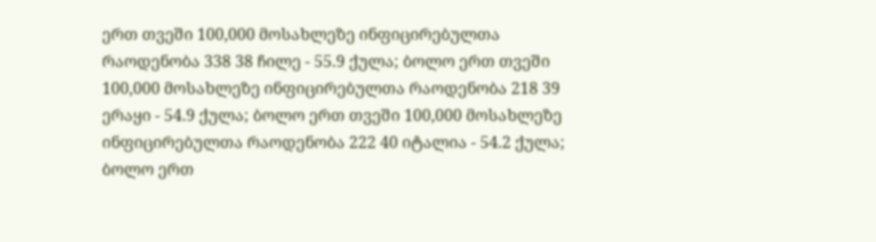ერთ თვეში 100,000 მოსახლეზე ინფიცირებულთა რაოდენობა 338 38 ჩილე - 55.9 ქულა; ბოლო ერთ თვეში 100,000 მოსახლეზე ინფიცირებულთა რაოდენობა 218 39 ერაყი - 54.9 ქულა; ბოლო ერთ თვეში 100,000 მოსახლეზე ინფიცირებულთა რაოდენობა 222 40 იტალია - 54.2 ქულა; ბოლო ერთ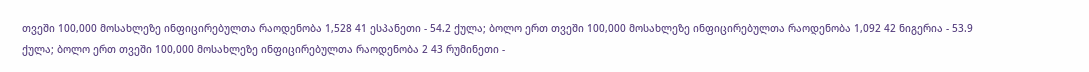თვეში 100,000 მოსახლეზე ინფიცირებულთა რაოდენობა 1,528 41 ესპანეთი - 54.2 ქულა; ბოლო ერთ თვეში 100,000 მოსახლეზე ინფიცირებულთა რაოდენობა 1,092 42 ნიგერია - 53.9 ქულა; ბოლო ერთ თვეში 100,000 მოსახლეზე ინფიცირებულთა რაოდენობა 2 43 რუმინეთი -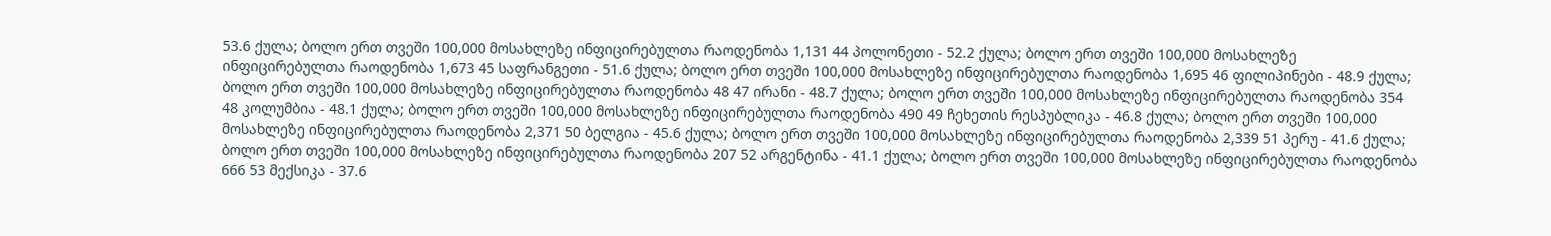53.6 ქულა; ბოლო ერთ თვეში 100,000 მოსახლეზე ინფიცირებულთა რაოდენობა 1,131 44 პოლონეთი - 52.2 ქულა; ბოლო ერთ თვეში 100,000 მოსახლეზე ინფიცირებულთა რაოდენობა 1,673 45 საფრანგეთი - 51.6 ქულა; ბოლო ერთ თვეში 100,000 მოსახლეზე ინფიცირებულთა რაოდენობა 1,695 46 ფილიპინები - 48.9 ქულა; ბოლო ერთ თვეში 100,000 მოსახლეზე ინფიცირებულთა რაოდენობა 48 47 ირანი - 48.7 ქულა; ბოლო ერთ თვეში 100,000 მოსახლეზე ინფიცირებულთა რაოდენობა 354 48 კოლუმბია - 48.1 ქულა; ბოლო ერთ თვეში 100,000 მოსახლეზე ინფიცირებულთა რაოდენობა 490 49 ჩეხეთის რესპუბლიკა - 46.8 ქულა; ბოლო ერთ თვეში 100,000 მოსახლეზე ინფიცირებულთა რაოდენობა 2,371 50 ბელგია - 45.6 ქულა; ბოლო ერთ თვეში 100,000 მოსახლეზე ინფიცირებულთა რაოდენობა 2,339 51 პერუ - 41.6 ქულა; ბოლო ერთ თვეში 100,000 მოსახლეზე ინფიცირებულთა რაოდენობა 207 52 არგენტინა - 41.1 ქულა; ბოლო ერთ თვეში 100,000 მოსახლეზე ინფიცირებულთა რაოდენობა 666 53 მექსიკა - 37.6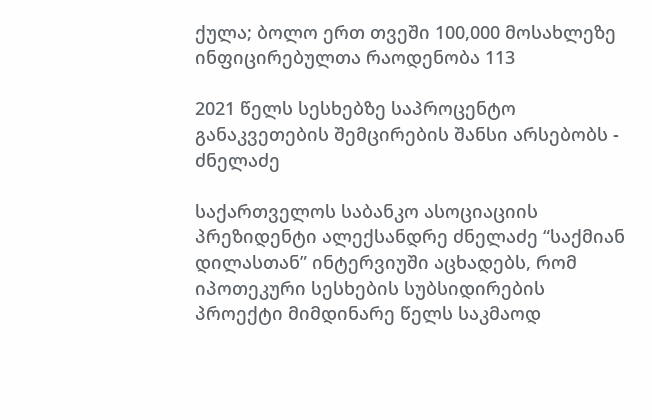ქულა; ბოლო ერთ თვეში 100,000 მოსახლეზე ინფიცირებულთა რაოდენობა 113

2021 წელს სესხებზე საპროცენტო განაკვეთების შემცირების შანსი არსებობს - ძნელაძე

საქართველოს საბანკო ასოციაციის პრეზიდენტი ალექსანდრე ძნელაძე “საქმიან დილასთან” ინტერვიუში აცხადებს, რომ იპოთეკური სესხების სუბსიდირების პროექტი მიმდინარე წელს საკმაოდ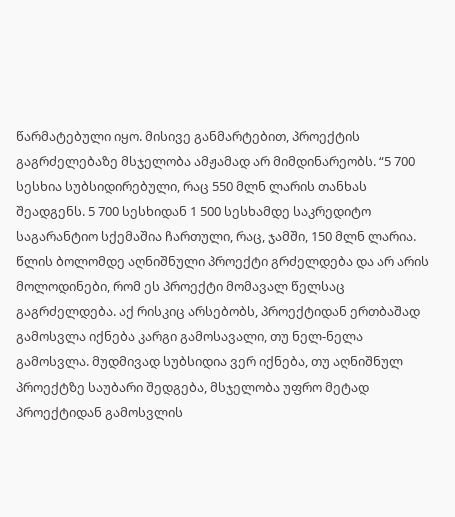წარმატებული იყო. მისივე განმარტებით, პროექტის გაგრძელებაზე მსჯელობა ამჟამად არ მიმდინარეობს. “5 700 სესხია სუბსიდირებული, რაც 550 მლნ ლარის თანხას შეადგენს. 5 700 სესხიდან 1 500 სესხამდე საკრედიტო საგარანტიო სქემაშია ჩართული, რაც, ჯამში, 150 მლნ ლარია. წლის ბოლომდე აღნიშნული პროექტი გრძელდება და არ არის მოლოდინები, რომ ეს პროექტი მომავალ წელსაც გაგრძელდება. აქ რისკიც არსებობს, პროექტიდან ერთბაშად გამოსვლა იქნება კარგი გამოსავალი, თუ ნელ-ნელა გამოსვლა. მუდმივად სუბსიდია ვერ იქნება, თუ აღნიშნულ პროექტზე საუბარი შედგება, მსჯელობა უფრო მეტად პროექტიდან გამოსვლის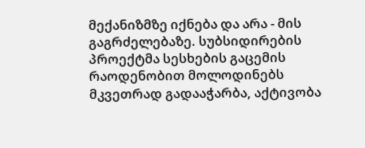მექანიზმზე იქნება და არა - მის გაგრძელებაზე. სუბსიდირების პროექტმა სესხების გაცემის რაოდენობით მოლოდინებს მკვეთრად გადააჭარბა, აქტივობა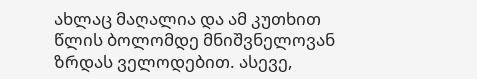ახლაც მაღალია და ამ კუთხით წლის ბოლომდე მნიშვნელოვან ზრდას ველოდებით. ასევე,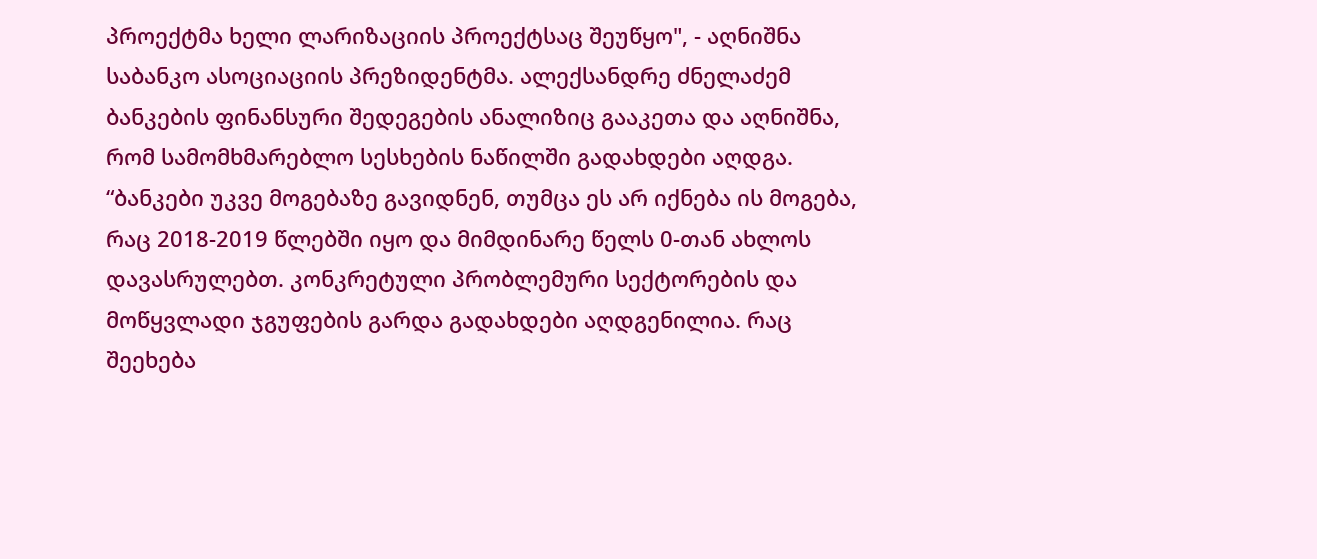პროექტმა ხელი ლარიზაციის პროექტსაც შეუწყო", - აღნიშნა საბანკო ასოციაციის პრეზიდენტმა. ალექსანდრე ძნელაძემ ბანკების ფინანსური შედეგების ანალიზიც გააკეთა და აღნიშნა, რომ სამომხმარებლო სესხების ნაწილში გადახდები აღდგა. “ბანკები უკვე მოგებაზე გავიდნენ, თუმცა ეს არ იქნება ის მოგება, რაც 2018-2019 წლებში იყო და მიმდინარე წელს 0-თან ახლოს დავასრულებთ. კონკრეტული პრობლემური სექტორების და მოწყვლადი ჯგუფების გარდა გადახდები აღდგენილია. რაც შეეხება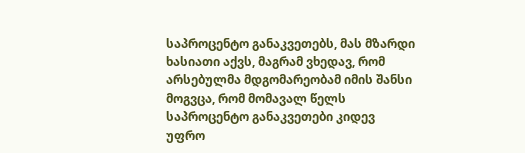საპროცენტო განაკვეთებს, მას მზარდი ხასიათი აქვს, მაგრამ ვხედავ, რომ არსებულმა მდგომარეობამ იმის შანსი მოგვცა, რომ მომავალ წელს საპროცენტო განაკვეთები კიდევ უფრო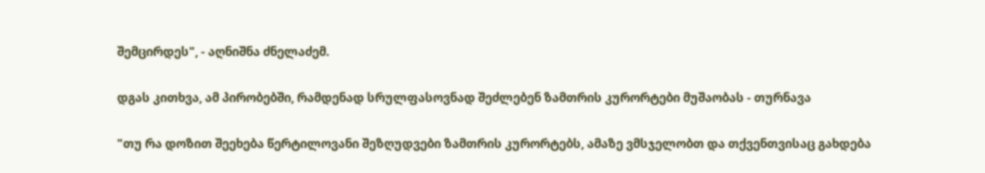შემცირდეს", - აღნიშნა ძნელაძემ.

დგას კითხვა, ამ პირობებში, რამდენად სრულფასოვნად შეძლებენ ზამთრის კურორტები მუშაობას - თურნავა

"თუ რა დოზით შეეხება წერტილოვანი შეზღუდვები ზამთრის კურორტებს, ამაზე ვმსჯელობთ და თქვენთვისაც გახდება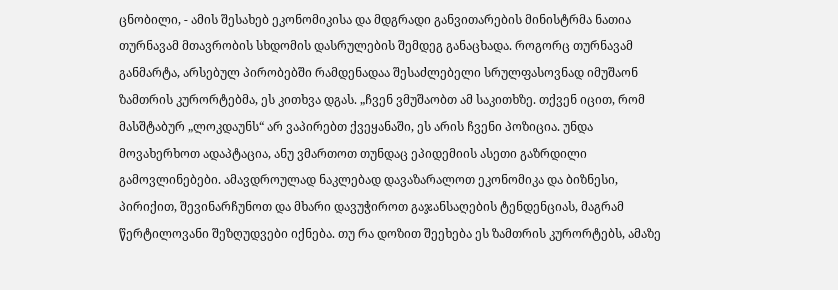ცნობილი, - ამის შესახებ ეკონომიკისა და მდგრადი განვითარების მინისტრმა ნათია თურნავამ მთავრობის სხდომის დასრულების შემდეგ განაცხადა. როგორც თურნავამ განმარტა, არსებულ პირობებში რამდენადაა შესაძლებელი სრულფასოვნად იმუშაონ ზამთრის კურორტებმა, ეს კითხვა დგას. „ჩვენ ვმუშაობთ ამ საკითხზე. თქვენ იცით, რომ მასშტაბურ „ლოკდაუნს“ არ ვაპირებთ ქვეყანაში, ეს არის ჩვენი პოზიცია. უნდა მოვახერხოთ ადაპტაცია, ანუ ვმართოთ თუნდაც ეპიდემიის ასეთი გაზრდილი გამოვლინებები. ამავდროულად ნაკლებად დავაზარალოთ ეკონომიკა და ბიზნესი, პირიქით, შევინარჩუნოთ და მხარი დავუჭიროთ გაჯანსაღების ტენდენციას, მაგრამ წერტილოვანი შეზღუდვები იქნება. თუ რა დოზით შეეხება ეს ზამთრის კურორტებს, ამაზე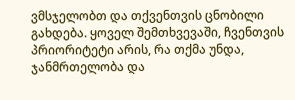ვმსჯელობთ და თქვენთვის ცნობილი გახდება. ყოველ შემთხვევაში, ჩვენთვის პრიორიტეტი არის, რა თქმა უნდა, ჯანმრთელობა და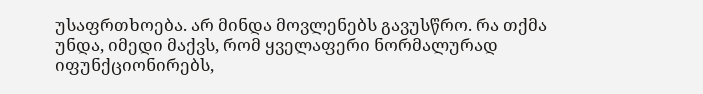უსაფრთხოება. არ მინდა მოვლენებს გავუსწრო. რა თქმა უნდა, იმედი მაქვს, რომ ყველაფერი ნორმალურად იფუნქციონირებს,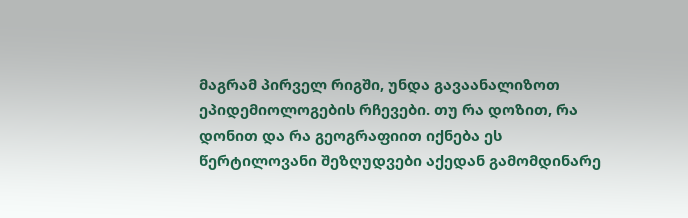მაგრამ პირველ რიგში, უნდა გავაანალიზოთ ეპიდემიოლოგების რჩევები. თუ რა დოზით, რა დონით და რა გეოგრაფიით იქნება ეს წერტილოვანი შეზღუდვები აქედან გამომდინარე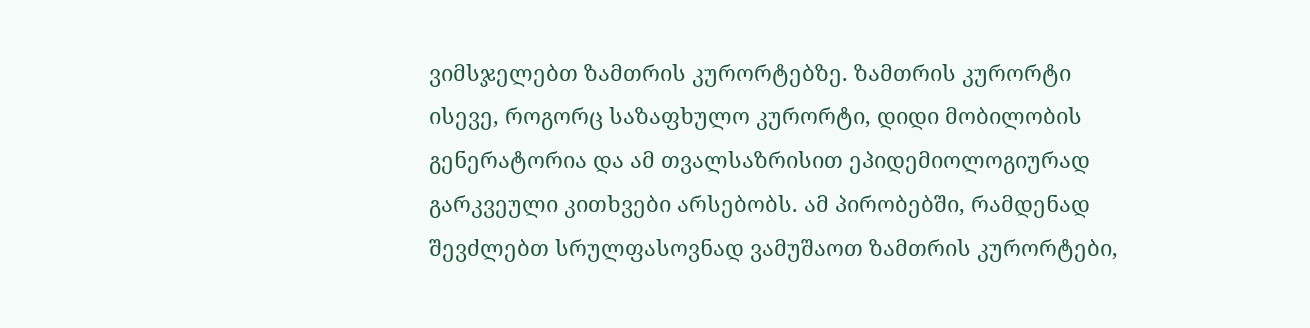ვიმსჯელებთ ზამთრის კურორტებზე. ზამთრის კურორტი ისევე, როგორც საზაფხულო კურორტი, დიდი მობილობის გენერატორია და ამ თვალსაზრისით ეპიდემიოლოგიურად გარკვეული კითხვები არსებობს. ამ პირობებში, რამდენად შევძლებთ სრულფასოვნად ვამუშაოთ ზამთრის კურორტები,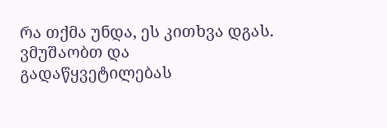რა თქმა უნდა, ეს კითხვა დგას. ვმუშაობთ და გადაწყვეტილებას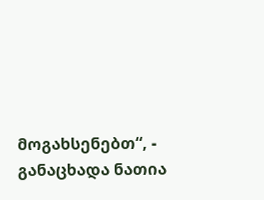მოგახსენებთ“, - განაცხადა ნათია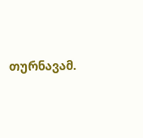თურნავამ.